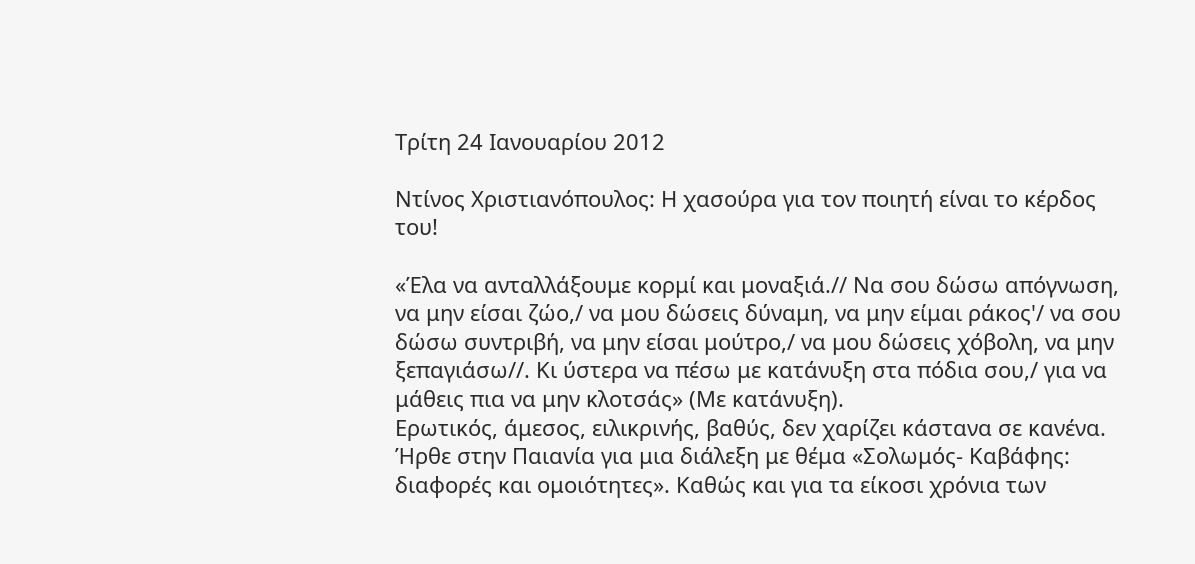Τρίτη 24 Ιανουαρίου 2012

Ντίνος Χριστιανόπουλος: Η χασούρα για τον ποιητή είναι το κέρδος του!

«Έλα να ανταλλάξουμε κορμί και μοναξιά.// Να σου δώσω απόγνωση, να μην είσαι ζώο,/ να μου δώσεις δύναμη, να μην είμαι ράκος'/ να σου δώσω συντριβή, να μην είσαι μούτρο,/ να μου δώσεις χόβολη, να μην ξεπαγιάσω//. Κι ύστερα να πέσω με κατάνυξη στα πόδια σου,/ για να μάθεις πια να μην κλοτσάς» (Με κατάνυξη).
Ερωτικός, άμεσος, ειλικρινής, βαθύς, δεν χαρίζει κάστανα σε κανένα.
Ήρθε στην Παιανία για μια διάλεξη με θέμα «Σολωμός- Καβάφης: διαφορές και ομοιότητες». Καθώς και για τα είκοσι χρόνια των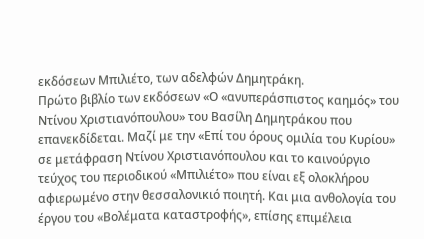εκδόσεων Μπιλιέτο, των αδελφών Δημητράκη.
Πρώτο βιβλίο των εκδόσεων «Ο «ανυπεράσπιστος καημός» του Ντίνου Χριστιανόπουλου» του Βασίλη Δημητράκου που επανεκδίδεται. Μαζί με την «Επί του όρους ομιλία του Κυρίου» σε μετάφραση Ντίνου Χριστιανόπουλου και το καινούργιο τεύχος του περιοδικού «Μπιλιέτο» που είναι εξ ολοκλήρου αφιερωμένο στην θεσσαλονικιό ποιητή. Και μια ανθολογία του έργου του «Βολέματα καταστροφής», επίσης επιμέλεια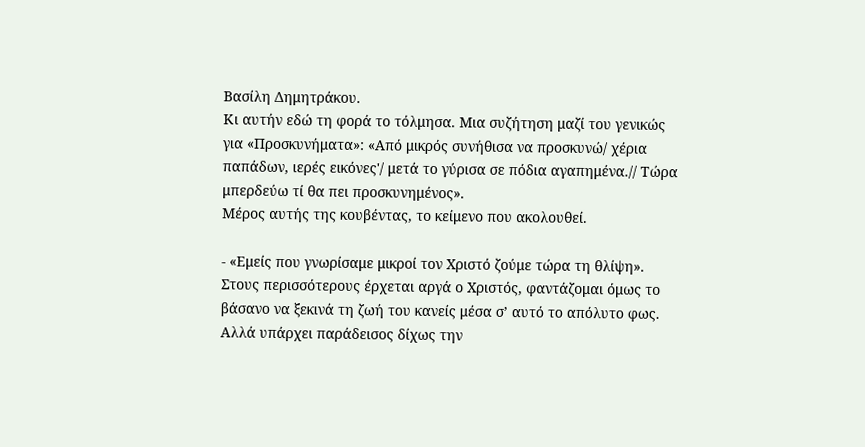Βασίλη Δημητράκου.
Κι αυτήν εδώ τη φορά το τόλμησα. Μια συζήτηση μαζί του γενικώς για «Προσκυνήματα»: «Από μικρός συνήθισα να προσκυνώ/ χέρια παπάδων, ιερές εικόνες'/ μετά το γύρισα σε πόδια αγαπημένα.// Τώρα μπερδεύω τί θα πει προσκυνημένος».
Μέρος αυτής της κουβέντας, το κείμενο που ακολουθεί.

- «Εμείς που γνωρίσαμε μικροί τον Χριστό ζούμε τώρα τη θλίψη».
Στους περισσότερους έρχεται αργά ο Χριστός, φαντάζομαι όμως το βάσανο να ξεκινά τη ζωή του κανείς μέσα σ’ αυτό το απόλυτο φως. Αλλά υπάρχει παράδεισος δίχως την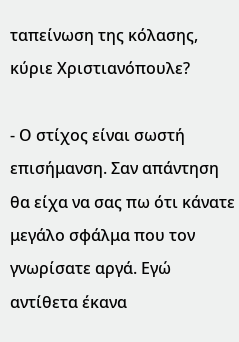ταπείνωση της κόλασης, κύριε Χριστιανόπουλε?

- Ο στίχος είναι σωστή επισήμανση. Σαν απάντηση θα είχα να σας πω ότι κάνατε μεγάλο σφάλμα που τον γνωρίσατε αργά. Εγώ αντίθετα έκανα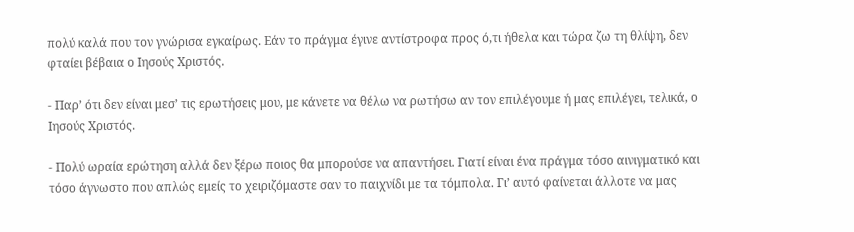πολύ καλά που τον γνώρισα εγκαίρως. Εάν το πράγμα έγινε αντίστροφα προς ό,τι ήθελα και τώρα ζω τη θλίψη, δεν φταίει βέβαια ο Ιησούς Χριστός.

- Παρ’ ότι δεν είναι μεσ’ τις ερωτήσεις μου, με κάνετε να θέλω να ρωτήσω αν τον επιλέγουμε ή μας επιλέγει, τελικά, ο Ιησούς Χριστός.

- Πολύ ωραία ερώτηση αλλά δεν ξέρω ποιος θα μπορούσε να απαντήσει. Γιατί είναι ένα πράγμα τόσο αινιγματικό και τόσο άγνωστο που απλώς εμείς το χειριζόμαστε σαν το παιχνίδι με τα τόμπολα. Γι’ αυτό φαίνεται άλλοτε να μας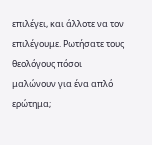επιλέγει, και άλλοτε να τον επιλέγουμε. Ρωτήσατε τους θεολόγους πόσοι μαλώνουν για ένα απλό ερώτημα;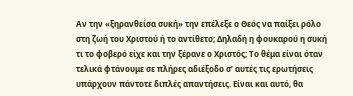Αν την «ξηρανθείσα συκή» την επέλεξε ο Θεός να παίξει ρόλο στη ζωή του Χριστού ή το αντίθετο; Δηλαδή η φουκαρού η συκή τι το φοβερό είχε και την ξέρανε ο Χριστός; Το θέμα είναι όταν τελικά φτάνουμε σε πλήρες αδιέξοδο σ’ αυτές τις ερωτήσεις υπάρχουν πάντοτε διπλές απαντήσεις. Είναι και αυτό, θα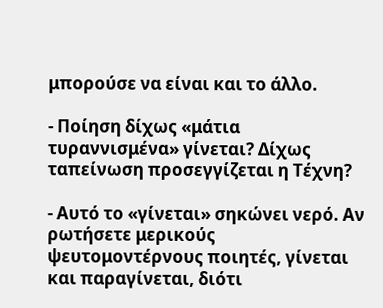μπορούσε να είναι και το άλλο.

- Ποίηση δίχως «μάτια τυραννισμένα» γίνεται? Δίχως ταπείνωση προσεγγίζεται η Τέχνη?

- Αυτό το «γίνεται» σηκώνει νερό. Αν ρωτήσετε μερικούς ψευτομοντέρνους ποιητές, γίνεται και παραγίνεται, διότι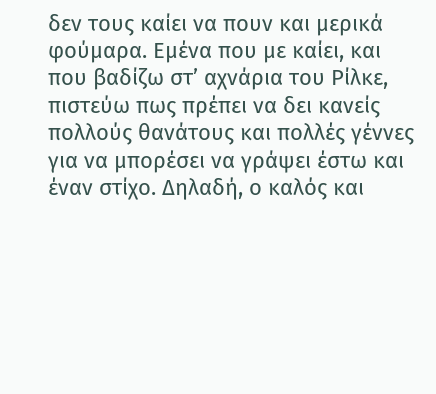δεν τους καίει να πουν και μερικά φούμαρα. Εμένα που με καίει, και που βαδίζω στ’ αχνάρια του Ρίλκε, πιστεύω πως πρέπει να δει κανείς πολλούς θανάτους και πολλές γέννες για να μπορέσει να γράψει έστω και έναν στίχο. Δηλαδή, ο καλός και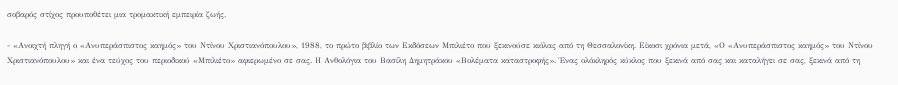σοβαρός στίχος προυποθέτει μια τρομακτική εμπειρία ζωής.

- «Ανοιχτή πληγή ο «Ανυπεράσπιστος καημός» του Ντίνου Χριστιανόπουλου», 1988, το πρώτο βιβλίο των Εκδόσεων Μπιλιέτο που ξεκινούσε κιόλας από τη Θεσσαλονίκη. Είκοσι χρόνια μετά, «Ο «Ανυπεράσπιστος καημός» του Ντίνου Χριστιανόπουλου» και ένα τεύχος του περιοδικού «Μπιλιέτο» αφιερωμένο σε σας. Η Ανθολόγια του Βασίλη Δημητράκου «Βολέματα καταστροφής». Ένας ολόκληρός κύκλος που ξεκινά από σας και καταλήγει σε σας, ξεκινά από τη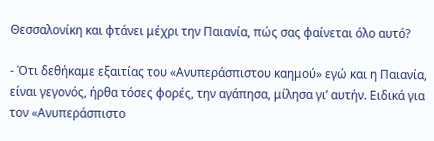Θεσσαλονίκη και φτάνει μέχρι την Παιανία, πώς σας φαίνεται όλο αυτό?

- Ότι δεθήκαμε εξαιτίας του «Ανυπεράσπιστου καημού» εγώ και η Παιανία, είναι γεγονός, ήρθα τόσες φορές, την αγάπησα, μίλησα γι’ αυτήν. Ειδικά για τον «Ανυπεράσπιστο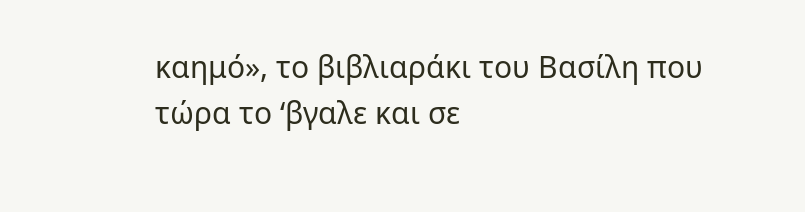καημό», το βιβλιαράκι του Βασίλη που τώρα το ‘βγαλε και σε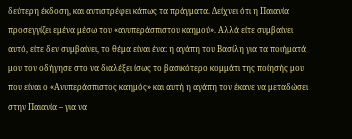δεύτερη έκδοση, και αντιστρέφει κάπως τα πράγματα. Δείχνει ότι η Παιανία προσεγγίζει εμένα μέσω του «ανυπεράσπιστου καημού». Αλλά είτε συμβαίνει αυτό, είτε δεν συμβαίνει, το θέμα είναι ένα: η αγάπη του Βασίλη για τα ποιήματά μου τον οδήγησε στο να διαλέξει ίσως το βασικότερο κομμάτι της ποίησής μου που είναι ο «Ανυπεράσπιστος καημός» και αυτή η αγάπη τον έκανε να μεταδώσει στην Παιανία – για να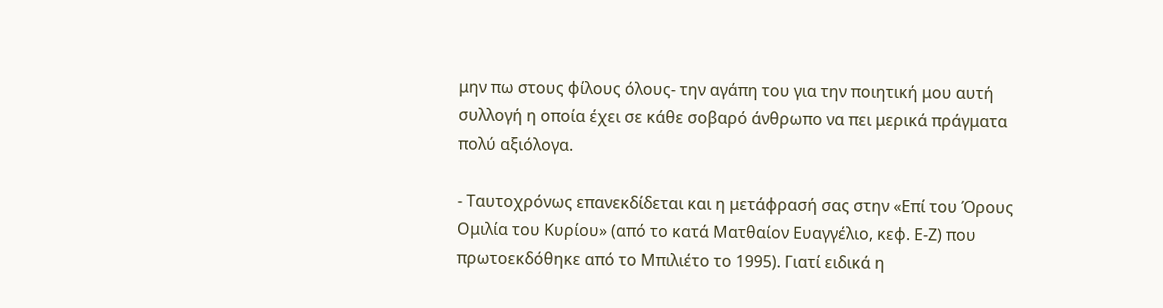μην πω στους φίλους όλους- την αγάπη του για την ποιητική μου αυτή συλλογή η οποία έχει σε κάθε σοβαρό άνθρωπο να πει μερικά πράγματα πολύ αξιόλογα.

- Ταυτοχρόνως επανεκδίδεται και η μετάφρασή σας στην «Επί του Όρους Ομιλία του Κυρίου» (από το κατά Ματθαίον Ευαγγέλιο, κεφ. Ε-Ζ) που πρωτοεκδόθηκε από το Μπιλιέτο το 1995). Γιατί ειδικά η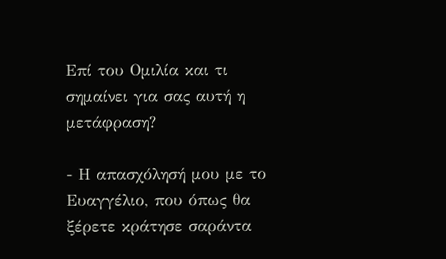Επί του Ομιλία και τι σημαίνει για σας αυτή η μετάφραση?

- Η απασχόλησή μου με το Ευαγγέλιο, που όπως θα ξέρετε κράτησε σαράντα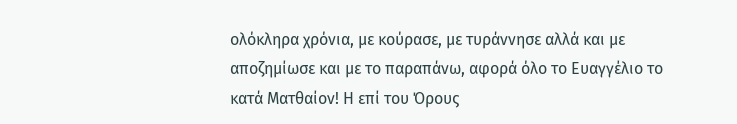ολόκληρα χρόνια, με κούρασε, με τυράννησε αλλά και με αποζημίωσε και με το παραπάνω, αφορά όλο το Ευαγγέλιο το κατά Ματθαίον! Η επί του Όρους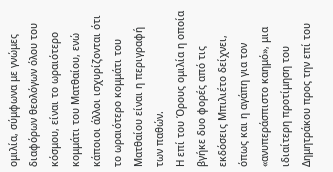ομιλία, σύμφωνα με γνώμες διαφόρων θεολόγων όλου του κόσμου, είναι το ωραιότερο κομμάτι του Ματθαίου, ενώ κάποιοι άλλοι ισχυρίζονται ότι το ωραιότερο κομμάτι του Ματθαίου είναι η περιγραφή των παθών.
Η επί του Όρους ομιλία η οποία βγήκε δυο φορές από τις εκδόσεις Μπιλιέτο δείχνει, όπως και η αγάπη για τον «ανυπεράσπιστο καημό», μια ιδιαίτερη προτίμηση του Δημητράκου προς την επί του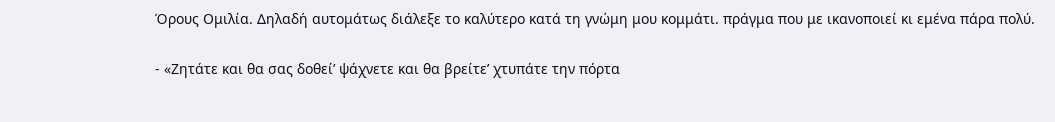Όρους Ομιλία. Δηλαδή αυτομάτως διάλεξε το καλύτερο κατά τη γνώμη μου κομμάτι. πράγμα που με ικανοποιεί κι εμένα πάρα πολύ.

- «Ζητάτε και θα σας δοθεί’ ψάχνετε και θα βρείτε’ χτυπάτε την πόρτα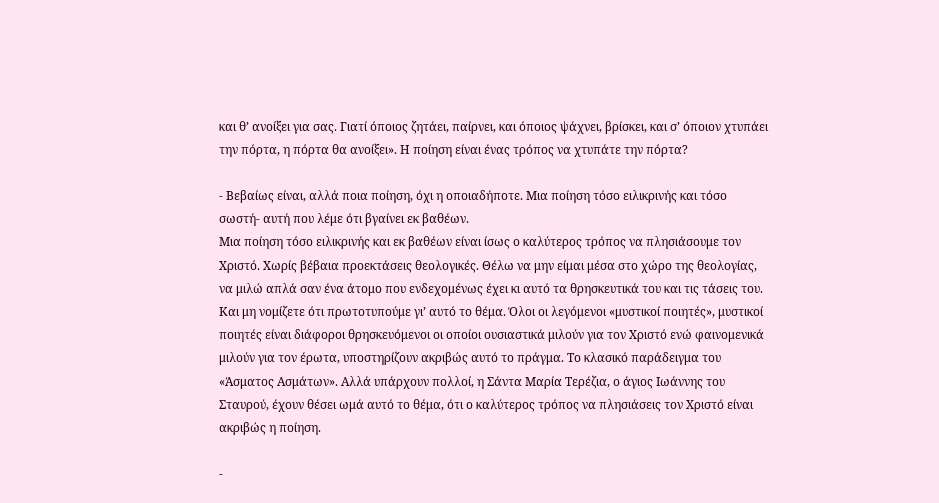και θ’ ανοίξει για σας. Γιατί όποιος ζητάει, παίρνει, και όποιος ψάχνει, βρίσκει, και σ’ όποιον χτυπάει την πόρτα, η πόρτα θα ανοίξει». Η ποίηση είναι ένας τρόπος να χτυπάτε την πόρτα?

- Βεβαίως είναι, αλλά ποια ποίηση, όχι η οποιαδήποτε. Μια ποίηση τόσο ειλικρινής και τόσο σωστή- αυτή που λέμε ότι βγαίνει εκ βαθέων.
Μια ποίηση τόσο ειλικρινής και εκ βαθέων είναι ίσως ο καλύτερος τρόπος να πλησιάσουμε τον Χριστό. Χωρίς βέβαια προεκτάσεις θεολογικές. Θέλω να μην είμαι μέσα στο χώρο της θεολογίας, να μιλώ απλά σαν ένα άτομο που ενδεχομένως έχει κι αυτό τα θρησκευτικά του και τις τάσεις του. Και μη νομίζετε ότι πρωτοτυπούμε γι’ αυτό το θέμα. Όλοι οι λεγόμενοι «μυστικοί ποιητές», μυστικοί ποιητές είναι διάφοροι θρησκευόμενοι οι οποίοι ουσιαστικά μιλούν για τον Χριστό ενώ φαινομενικά μιλούν για τον έρωτα, υποστηρίζουν ακριβώς αυτό το πράγμα. Το κλασικό παράδειγμα του «Άσματος Ασμάτων». Αλλά υπάρχουν πολλοί, η Σάντα Μαρία Τερέζια, ο άγιος Ιωάννης του Σταυρού, έχουν θέσει ωμά αυτό το θέμα, ότι ο καλύτερος τρόπος να πλησιάσεις τον Χριστό είναι ακριβώς η ποίηση.

-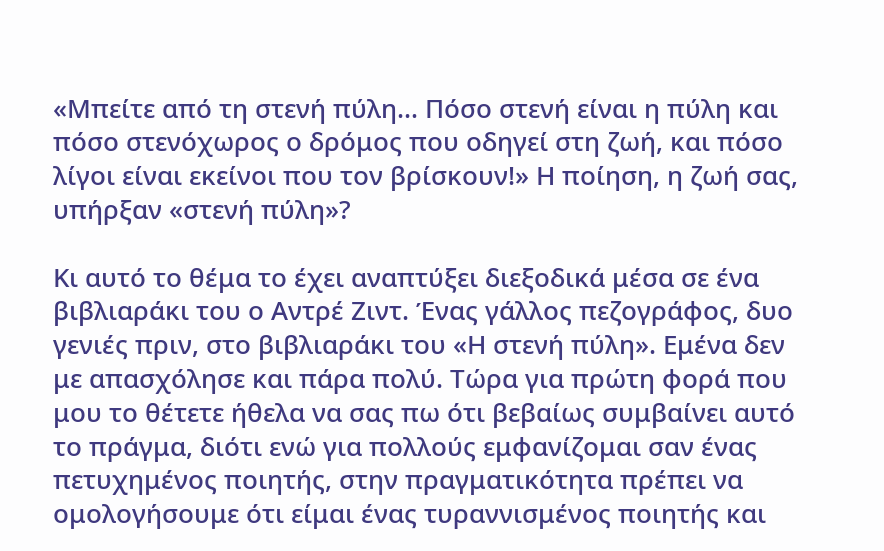«Μπείτε από τη στενή πύλη… Πόσο στενή είναι η πύλη και πόσο στενόχωρος ο δρόμος που οδηγεί στη ζωή, και πόσο λίγοι είναι εκείνοι που τον βρίσκουν!» Η ποίηση, η ζωή σας, υπήρξαν «στενή πύλη»?

Κι αυτό το θέμα το έχει αναπτύξει διεξοδικά μέσα σε ένα βιβλιαράκι του ο Αντρέ Ζιντ. Ένας γάλλος πεζογράφος, δυο γενιές πριν, στο βιβλιαράκι του «Η στενή πύλη». Εμένα δεν με απασχόλησε και πάρα πολύ. Τώρα για πρώτη φορά που μου το θέτετε ήθελα να σας πω ότι βεβαίως συμβαίνει αυτό το πράγμα, διότι ενώ για πολλούς εμφανίζομαι σαν ένας πετυχημένος ποιητής, στην πραγματικότητα πρέπει να ομολογήσουμε ότι είμαι ένας τυραννισμένος ποιητής και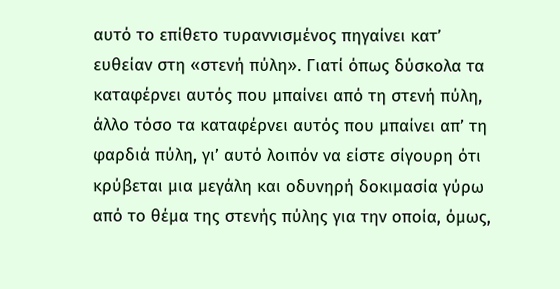αυτό το επίθετο τυραννισμένος πηγαίνει κατ’ ευθείαν στη «στενή πύλη». Γιατί όπως δύσκολα τα καταφέρνει αυτός που μπαίνει από τη στενή πύλη, άλλο τόσο τα καταφέρνει αυτός που μπαίνει απ’ τη φαρδιά πύλη, γι’ αυτό λοιπόν να είστε σίγουρη ότι κρύβεται μια μεγάλη και οδυνηρή δοκιμασία γύρω από το θέμα της στενής πύλης για την οποία, όμως,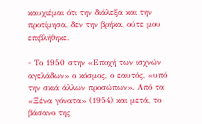καυχιέμαι ότι την διάλεξα και την προτίμησα, δεν την βρήκα, ούτε μου επιβλήθηκε.

- Το 1950 στην «Εποχή των ισχνών αγελάδων» ο κόσμος, ο εαυτός, «υπό την σκιά άλλων προσώπων». Από τα «Ξένα γόνατα» (1954) και μετά, το βάσανο της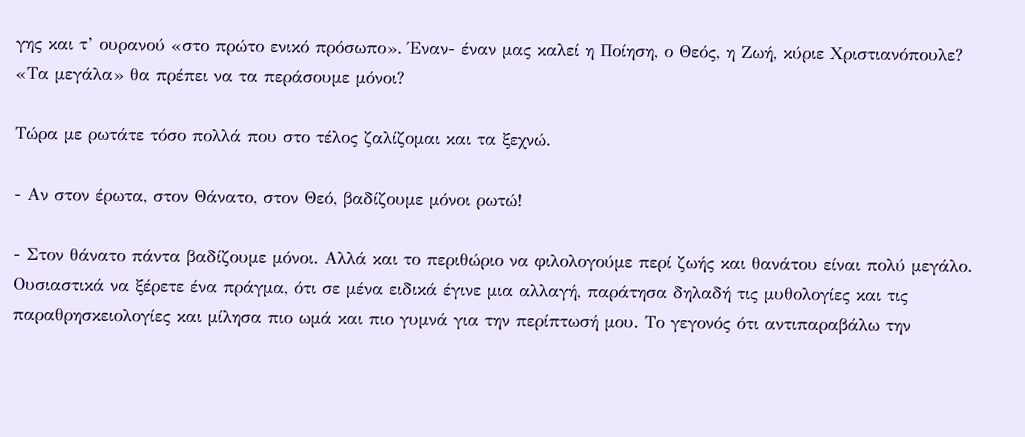γης και τ’ ουρανού «στο πρώτο ενικό πρόσωπο». Έναν- έναν μας καλεί η Ποίηση, ο Θεός, η Ζωή, κύριε Χριστιανόπουλε? «Τα μεγάλα» θα πρέπει να τα περάσουμε μόνοι?

Τώρα με ρωτάτε τόσο πολλά που στο τέλος ζαλίζομαι και τα ξεχνώ.

- Αν στον έρωτα, στον Θάνατο, στον Θεό, βαδίζουμε μόνοι ρωτώ!

- Στον θάνατο πάντα βαδίζουμε μόνοι. Αλλά και το περιθώριο να φιλολογούμε περί ζωής και θανάτου είναι πολύ μεγάλο. Ουσιαστικά να ξέρετε ένα πράγμα, ότι σε μένα ειδικά έγινε μια αλλαγή, παράτησα δηλαδή τις μυθολογίες και τις παραθρησκειολογίες και μίλησα πιο ωμά και πιο γυμνά για την περίπτωσή μου. Το γεγονός ότι αντιπαραβάλω την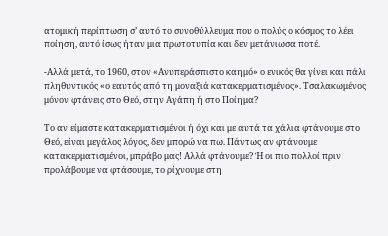ατομική περίπτωση σ’ αυτό το συνοθύλλευμα που ο πολύς ο κόσμος το λέει ποίηση, αυτό ίσως ήταν μια πρωτοτυπία και δεν μετάνιωσα ποτέ.

-Αλλά μετά, το 1960, στον «Ανυπεράσπιστο καημό» ο ενικός θα γίνει και πάλι πληθυντικός «ο εαυτός από τη μοναξιά κατακερματισμένος». Τσαλακωμένος μόνον φτάνεις στο Θεό, στην Αγάπη ή στο Ποίημα?

Το αν είμαστε κατακερματισμένοι ή όχι και με αυτά τα χάλια φτάνουμε στο Θεό, είναι μεγάλος λόγος, δεν μπορώ να πω. Πάντως αν φτάνουμε κατακερματισμένοι, μπράβο μας! Αλλά φτάνουμε? Ή οι πιο πολλοί πριν προλάβουμε να φτάσουμε, το ρίχνουμε στη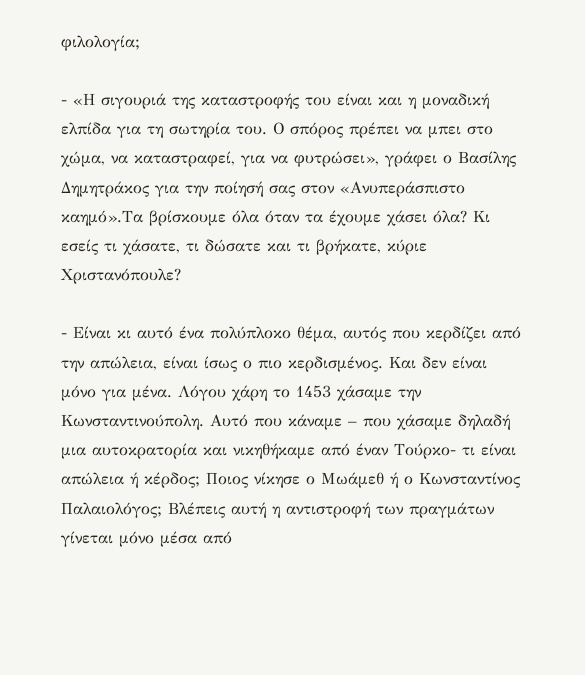φιλολογία;

- «Η σιγουριά της καταστροφής του είναι και η μοναδική ελπίδα για τη σωτηρία του. Ο σπόρος πρέπει να μπει στο χώμα, να καταστραφεί, για να φυτρώσει», γράφει ο Βασίλης Δημητράκος για την ποίησή σας στον «Ανυπεράσπιστο καημό».Τα βρίσκουμε όλα όταν τα έχουμε χάσει όλα? Κι εσείς τι χάσατε, τι δώσατε και τι βρήκατε, κύριε Χριστανόπουλε?

- Είναι κι αυτό ένα πολύπλοκο θέμα, αυτός που κερδίζει από την απώλεια, είναι ίσως ο πιο κερδισμένος. Και δεν είναι μόνο για μένα. Λόγου χάρη το 1453 χάσαμε την Κωνσταντινούπολη. Αυτό που κάναμε – που χάσαμε δηλαδή μια αυτοκρατορία και νικηθήκαμε από έναν Τούρκο- τι είναι απώλεια ή κέρδος; Ποιος νίκησε ο Μωάμεθ ή ο Κωνσταντίνος Παλαιολόγος; Βλέπεις αυτή η αντιστροφή των πραγμάτων γίνεται μόνο μέσα από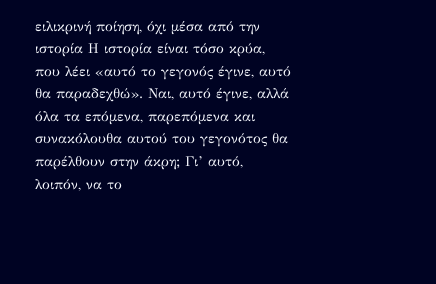ειλικρινή ποίηση, όχι μέσα από την ιστορία Η ιστορία είναι τόσο κρύα, που λέει «αυτό το γεγονός έγινε, αυτό θα παραδεχθώ». Ναι, αυτό έγινε, αλλά όλα τα επόμενα, παρεπόμενα και συνακόλουθα αυτού του γεγονότος θα παρέλθουν στην άκρη; Γι’ αυτό, λοιπόν, να το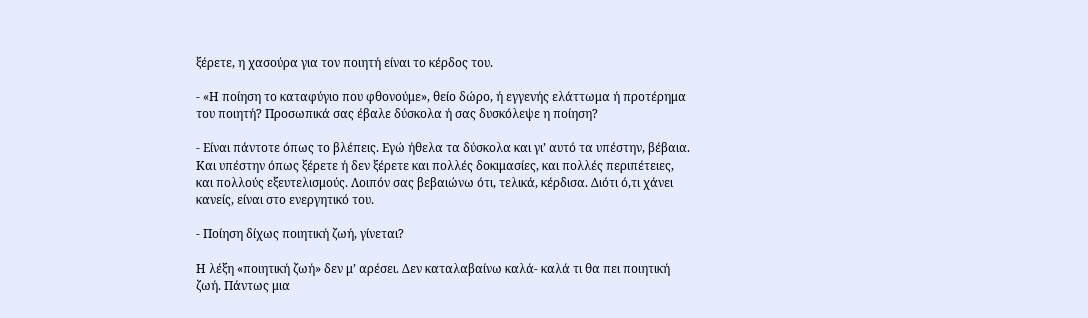ξέρετε, η χασούρα για τον ποιητή είναι το κέρδος του.

- «Η ποίηση το καταφύγιο που φθονούμε», θείο δώρο, ή εγγενής ελάττωμα ή προτέρημα του ποιητή? Προσωπικά σας έβαλε δύσκολα ή σας δυσκόλεψε η ποίηση?

- Είναι πάντοτε όπως το βλέπεις. Εγώ ήθελα τα δύσκολα και γι’ αυτό τα υπέστην, βέβαια. Και υπέστην όπως ξέρετε ή δεν ξέρετε και πολλές δοκιμασίες, και πολλές περιπέτειες, και πολλούς εξευτελισμούς. Λοιπόν σας βεβαιώνω ότι, τελικά, κέρδισα. Διότι ό,τι χάνει κανείς, είναι στο ενεργητικό του.

- Ποίηση δίχως ποιητική ζωή, γίνεται?

Η λέξη «ποιητική ζωή» δεν μ’ αρέσει. Δεν καταλαβαίνω καλά- καλά τι θα πει ποιητική ζωή. Πάντως μια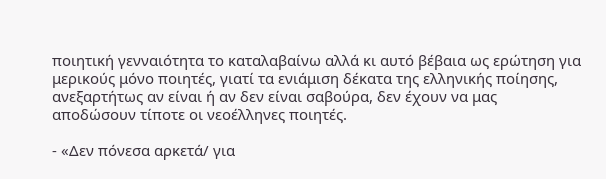ποιητική γενναιότητα το καταλαβαίνω αλλά κι αυτό βέβαια ως ερώτηση για μερικούς μόνο ποιητές, γιατί τα ενιάμιση δέκατα της ελληνικής ποίησης, ανεξαρτήτως αν είναι ή αν δεν είναι σαβούρα, δεν έχουν να μας αποδώσουν τίποτε οι νεοέλληνες ποιητές.

- «Δεν πόνεσα αρκετά/ για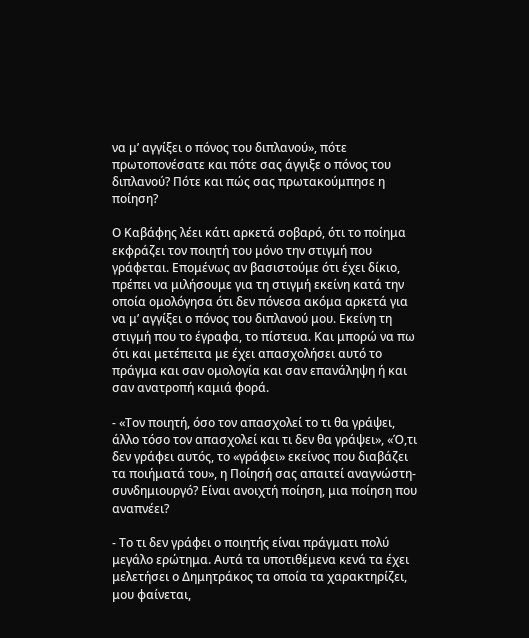να μ’ αγγίξει ο πόνος του διπλανού», πότε πρωτοπονέσατε και πότε σας άγγιξε ο πόνος του διπλανού? Πότε και πώς σας πρωτακούμπησε η ποίηση?

Ο Καβάφης λέει κάτι αρκετά σοβαρό, ότι το ποίημα εκφράζει τον ποιητή του μόνο την στιγμή που γράφεται. Επομένως αν βασιστούμε ότι έχει δίκιο, πρέπει να μιλήσουμε για τη στιγμή εκείνη κατά την οποία ομολόγησα ότι δεν πόνεσα ακόμα αρκετά για να μ’ αγγίξει ο πόνος του διπλανού μου. Εκείνη τη στιγμή που το έγραφα, το πίστευα. Και μπορώ να πω ότι και μετέπειτα με έχει απασχολήσει αυτό το πράγμα και σαν ομολογία και σαν επανάληψη ή και σαν ανατροπή καμιά φορά.

- «Τον ποιητή, όσο τον απασχολεί το τι θα γράψει, άλλο τόσο τον απασχολεί και τι δεν θα γράψει», «Ό,τι δεν γράφει αυτός, το «γράφει» εκείνος που διαβάζει τα ποιήματά του», η Ποίησή σας απαιτεί αναγνώστη- συνδημιουργό? Είναι ανοιχτή ποίηση, μια ποίηση που αναπνέει?

- Το τι δεν γράφει ο ποιητής είναι πράγματι πολύ μεγάλο ερώτημα. Αυτά τα υποτιθέμενα κενά τα έχει μελετήσει ο Δημητράκος τα οποία τα χαρακτηρίζει, μου φαίνεται,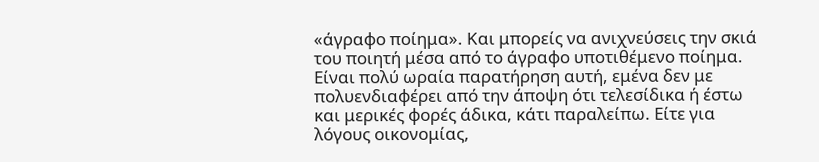«άγραφο ποίημα». Και μπορείς να ανιχνεύσεις την σκιά του ποιητή μέσα από το άγραφο υποτιθέμενο ποίημα. Είναι πολύ ωραία παρατήρηση αυτή, εμένα δεν με πολυενδιαφέρει από την άποψη ότι τελεσίδικα ή έστω και μερικές φορές άδικα, κάτι παραλείπω. Είτε για λόγους οικονομίας,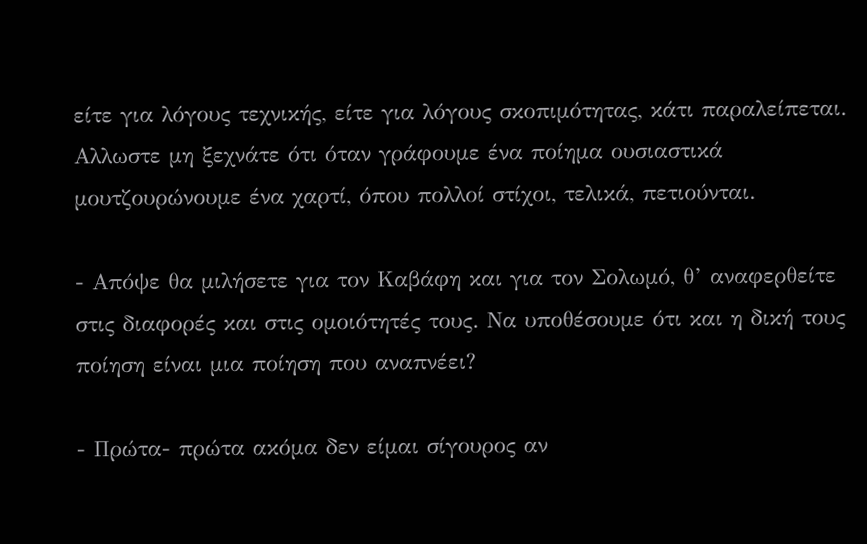είτε για λόγους τεχνικής, είτε για λόγους σκοπιμότητας, κάτι παραλείπεται. Αλλωστε μη ξεχνάτε ότι όταν γράφουμε ένα ποίημα ουσιαστικά μουτζουρώνουμε ένα χαρτί, όπου πολλοί στίχοι, τελικά, πετιούνται.

- Απόψε θα μιλήσετε για τον Καβάφη και για τον Σολωμό, θ’ αναφερθείτε στις διαφορές και στις ομοιότητές τους. Να υποθέσουμε ότι και η δική τους ποίηση είναι μια ποίηση που αναπνέει?

- Πρώτα- πρώτα ακόμα δεν είμαι σίγουρος αν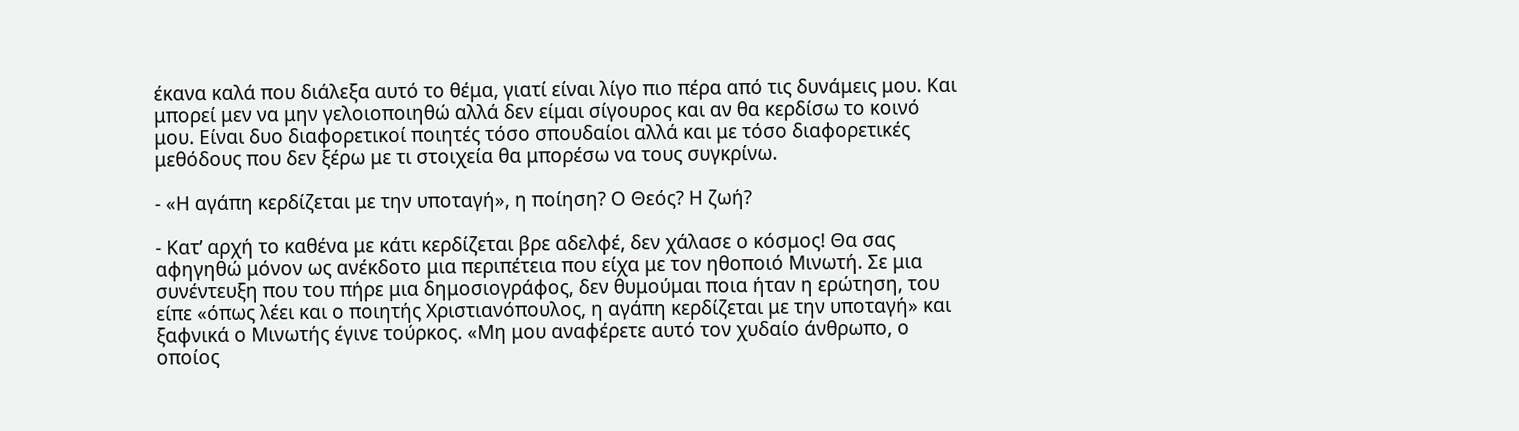έκανα καλά που διάλεξα αυτό το θέμα, γιατί είναι λίγο πιο πέρα από τις δυνάμεις μου. Και μπορεί μεν να μην γελοιοποιηθώ αλλά δεν είμαι σίγουρος και αν θα κερδίσω το κοινό μου. Είναι δυο διαφορετικοί ποιητές τόσο σπουδαίοι αλλά και με τόσο διαφορετικές μεθόδους που δεν ξέρω με τι στοιχεία θα μπορέσω να τους συγκρίνω.

- «Η αγάπη κερδίζεται με την υποταγή», η ποίηση? Ο Θεός? Η ζωή?

- Κατ’ αρχή το καθένα με κάτι κερδίζεται βρε αδελφέ, δεν χάλασε ο κόσμος! Θα σας αφηγηθώ μόνον ως ανέκδοτο μια περιπέτεια που είχα με τον ηθοποιό Μινωτή. Σε μια συνέντευξη που του πήρε μια δημοσιογράφος, δεν θυμούμαι ποια ήταν η ερώτηση, του είπε «όπως λέει και ο ποιητής Χριστιανόπουλος, η αγάπη κερδίζεται με την υποταγή» και ξαφνικά ο Μινωτής έγινε τούρκος. «Μη μου αναφέρετε αυτό τον χυδαίο άνθρωπο, ο οποίος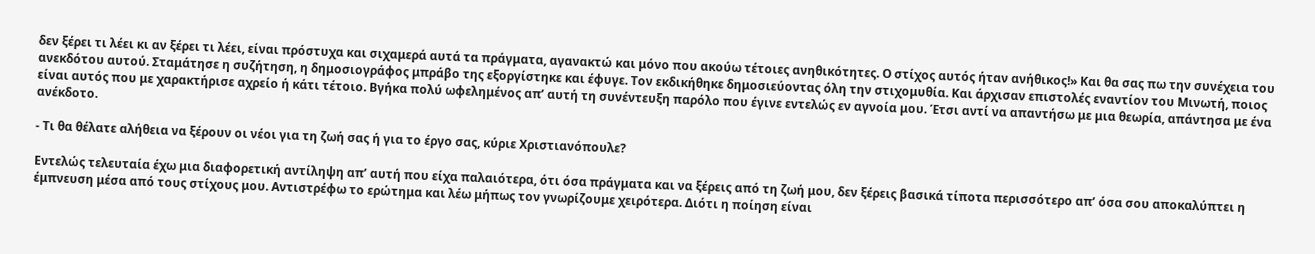δεν ξέρει τι λέει κι αν ξέρει τι λέει, είναι πρόστυχα και σιχαμερά αυτά τα πράγματα, αγανακτώ και μόνο που ακούω τέτοιες ανηθικότητες. Ο στίχος αυτός ήταν ανήθικος!» Και θα σας πω την συνέχεια του ανεκδότου αυτού. Σταμάτησε η συζήτηση, η δημοσιογράφος μπράβο της εξοργίστηκε και έφυγε. Τον εκδικήθηκε δημοσιεύοντας όλη την στιχομυθία. Και άρχισαν επιστολές εναντίον του Μινωτή, ποιος είναι αυτός που με χαρακτήρισε αχρείο ή κάτι τέτοιο. Βγήκα πολύ ωφελημένος απ’ αυτή τη συνέντευξη παρόλο που έγινε εντελώς εν αγνοία μου. Έτσι αντί να απαντήσω με μια θεωρία, απάντησα με ένα ανέκδοτο.

- Τι θα θέλατε αλήθεια να ξέρουν οι νέοι για τη ζωή σας ή για το έργο σας, κύριε Χριστιανόπουλε?

Εντελώς τελευταία έχω μια διαφορετική αντίληψη απ’ αυτή που είχα παλαιότερα, ότι όσα πράγματα και να ξέρεις από τη ζωή μου, δεν ξέρεις βασικά τίποτα περισσότερο απ’ όσα σου αποκαλύπτει η έμπνευση μέσα από τους στίχους μου. Αντιστρέφω το ερώτημα και λέω μήπως τον γνωρίζουμε χειρότερα. Διότι η ποίηση είναι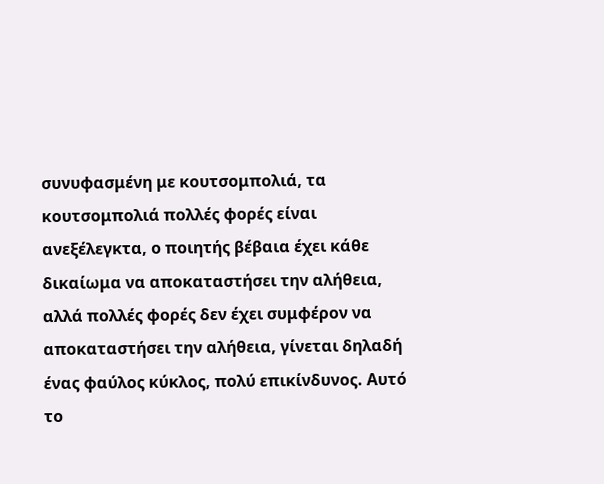συνυφασμένη με κουτσομπολιά, τα κουτσομπολιά πολλές φορές είναι ανεξέλεγκτα, ο ποιητής βέβαια έχει κάθε δικαίωμα να αποκαταστήσει την αλήθεια, αλλά πολλές φορές δεν έχει συμφέρον να αποκαταστήσει την αλήθεια, γίνεται δηλαδή ένας φαύλος κύκλος, πολύ επικίνδυνος. Αυτό το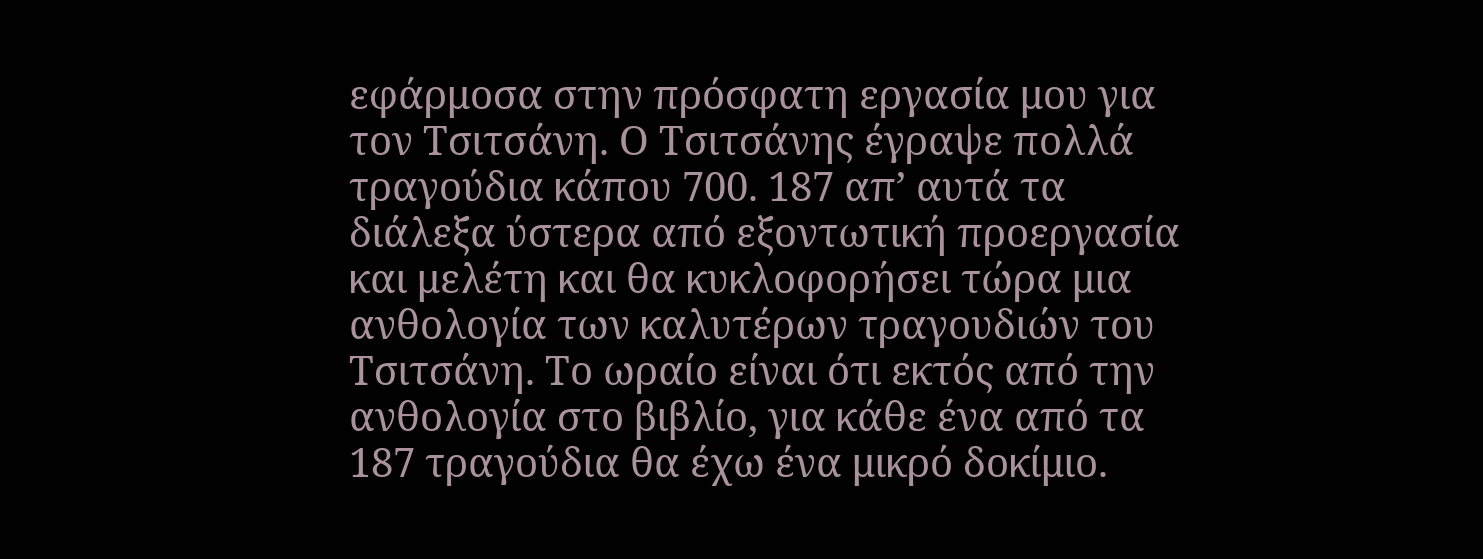εφάρμοσα στην πρόσφατη εργασία μου για τον Τσιτσάνη. Ο Τσιτσάνης έγραψε πολλά τραγούδια κάπου 700. 187 απ’ αυτά τα διάλεξα ύστερα από εξοντωτική προεργασία και μελέτη και θα κυκλοφορήσει τώρα μια ανθολογία των καλυτέρων τραγουδιών του Τσιτσάνη. Το ωραίο είναι ότι εκτός από την ανθολογία στο βιβλίο, για κάθε ένα από τα 187 τραγούδια θα έχω ένα μικρό δοκίμιο.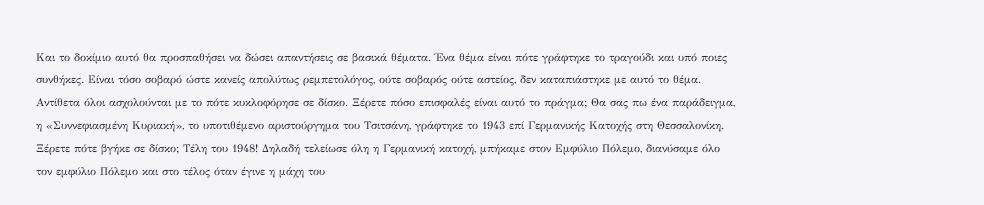Και το δοκίμιο αυτό θα προσπαθήσει να δώσει απαντήσεις σε βασικά θέματα. Ένα θέμα είναι πότε γράφτηκε το τραγούδι και υπό ποιες συνθήκες. Είναι τόσο σοβαρό ώστε κανείς απολύτως ρεμπετολόγος, ούτε σοβαρός ούτε αστείος, δεν καταπιάστηκε με αυτό το θέμα. Αντίθετα όλοι ασχολούνται με το πότε κυκλοφόρησε σε δίσκο. Ξέρετε πόσο επισφαλές είναι αυτό το πράγμα; Θα σας πω ένα παράδειγμα, η «Συννεφιασμένη Κυριακή», το υποτιθέμενο αριστούργημα του Τσιτσάνη, γράφτηκε το 1943 επί Γερμανικής Κατοχής στη Θεσσαλονίκη. Ξέρετε πότε βγήκε σε δίσκο; Τέλη του 1948! Δηλαδή τελείωσε όλη η Γερμανική κατοχή, μπήκαμε στον Εμφύλιο Πόλεμο, διανύσαμε όλο τον εμφύλιο Πόλεμο και στο τέλος όταν έγινε η μάχη του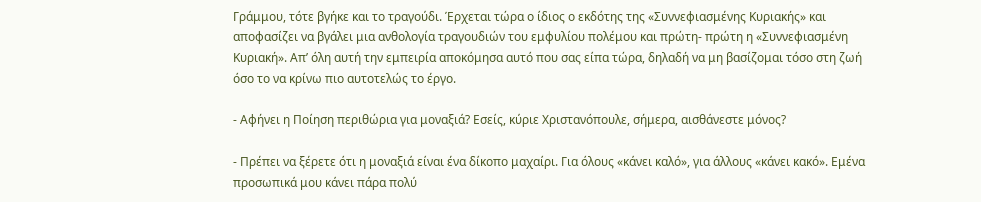Γράμμου, τότε βγήκε και το τραγούδι. Έρχεται τώρα ο ίδιος ο εκδότης της «Συννεφιασμένης Κυριακής» και αποφασίζει να βγάλει μια ανθολογία τραγουδιών του εμφυλίου πολέμου και πρώτη- πρώτη η «Συννεφιασμένη Κυριακή». Απ’ όλη αυτή την εμπειρία αποκόμησα αυτό που σας είπα τώρα, δηλαδή να μη βασίζομαι τόσο στη ζωή όσο το να κρίνω πιο αυτοτελώς το έργο.

- Αφήνει η Ποίηση περιθώρια για μοναξιά? Εσείς, κύριε Χριστανόπουλε, σήμερα, αισθάνεστε μόνος?

- Πρέπει να ξέρετε ότι η μοναξιά είναι ένα δίκοπο μαχαίρι. Για όλους «κάνει καλό», για άλλους «κάνει κακό». Εμένα προσωπικά μου κάνει πάρα πολύ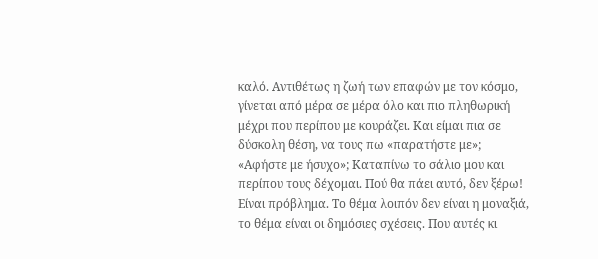καλό. Αντιθέτως η ζωή των επαφών με τον κόσμο, γίνεται από μέρα σε μέρα όλο και πιο πληθωρική μέχρι που περίπου με κουράζει. Και είμαι πια σε δύσκολη θέση, να τους πω «παρατήστε με»; «Αφήστε με ήσυχο»; Καταπίνω το σάλιο μου και περίπου τους δέχομαι. Πού θα πάει αυτό, δεν ξέρω! Είναι πρόβλημα. Το θέμα λοιπόν δεν είναι η μοναξιά, το θέμα είναι οι δημόσιες σχέσεις. Που αυτές κι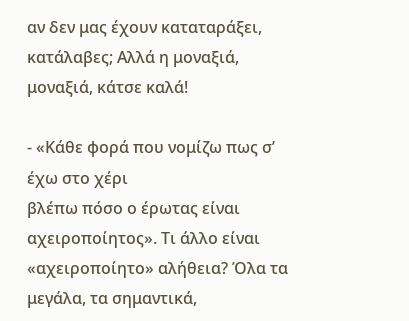αν δεν μας έχουν καταταράξει, κατάλαβες; Αλλά η μοναξιά, μοναξιά, κάτσε καλά!

- «Κάθε φορά που νομίζω πως σ’ έχω στο χέρι
βλέπω πόσο ο έρωτας είναι αχειροποίητος». Τι άλλο είναι «αχειροποίητο» αλήθεια? Όλα τα μεγάλα, τα σημαντικά,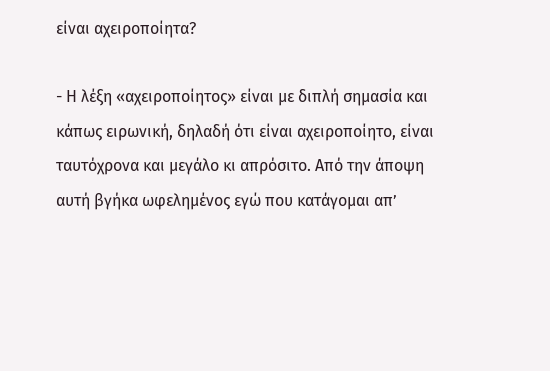είναι αχειροποίητα?

- Η λέξη «αχειροποίητος» είναι με διπλή σημασία και κάπως ειρωνική, δηλαδή ότι είναι αχειροποίητο, είναι ταυτόχρονα και μεγάλο κι απρόσιτο. Από την άποψη αυτή βγήκα ωφελημένος εγώ που κατάγομαι απ’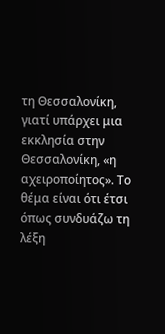τη Θεσσαλονίκη, γιατί υπάρχει μια εκκλησία στην Θεσσαλονίκη, «η αχειροποίητος». Το θέμα είναι ότι έτσι όπως συνδυάζω τη λέξη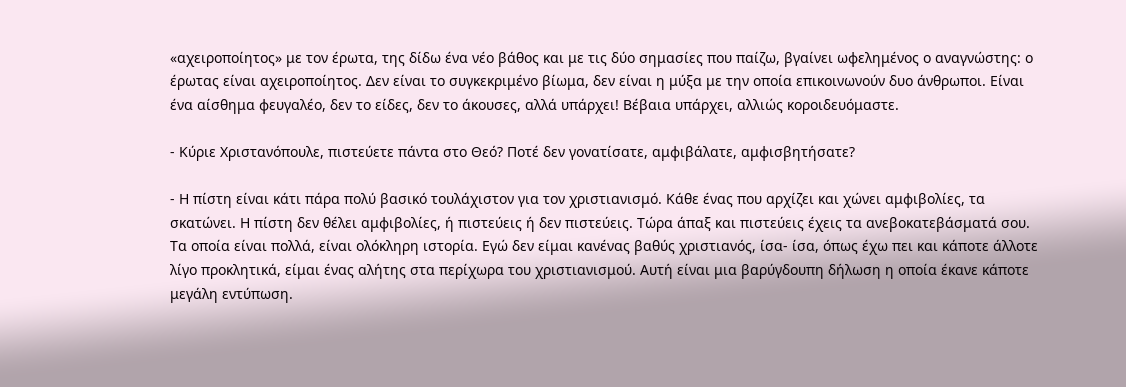«αχειροποίητος» με τον έρωτα, της δίδω ένα νέο βάθος και με τις δύο σημασίες που παίζω, βγαίνει ωφελημένος ο αναγνώστης: ο έρωτας είναι αχειροποίητος. Δεν είναι το συγκεκριμένο βίωμα, δεν είναι η μύξα με την οποία επικοινωνούν δυο άνθρωποι. Είναι ένα αίσθημα φευγαλέο, δεν το είδες, δεν το άκουσες, αλλά υπάρχει! Βέβαια υπάρχει, αλλιώς κοροιδευόμαστε.

- Κύριε Χριστανόπουλε, πιστεύετε πάντα στο Θεό? Ποτέ δεν γονατίσατε, αμφιβάλατε, αμφισβητήσατε?

- Η πίστη είναι κάτι πάρα πολύ βασικό τουλάχιστον για τον χριστιανισμό. Κάθε ένας που αρχίζει και χώνει αμφιβολίες, τα σκατώνει. Η πίστη δεν θέλει αμφιβολίες, ή πιστεύεις ή δεν πιστεύεις. Τώρα άπαξ και πιστεύεις έχεις τα ανεβοκατεβάσματά σου. Τα οποία είναι πολλά, είναι ολόκληρη ιστορία. Εγώ δεν είμαι κανένας βαθύς χριστιανός, ίσα- ίσα, όπως έχω πει και κάποτε άλλοτε λίγο προκλητικά, είμαι ένας αλήτης στα περίχωρα του χριστιανισμού. Αυτή είναι μια βαρύγδουπη δήλωση η οποία έκανε κάποτε μεγάλη εντύπωση.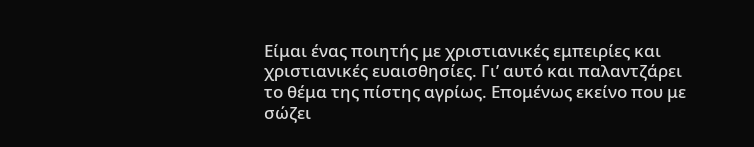Είμαι ένας ποιητής με χριστιανικές εμπειρίες και χριστιανικές ευαισθησίες. Γι’ αυτό και παλαντζάρει το θέμα της πίστης αγρίως. Επομένως εκείνο που με σώζει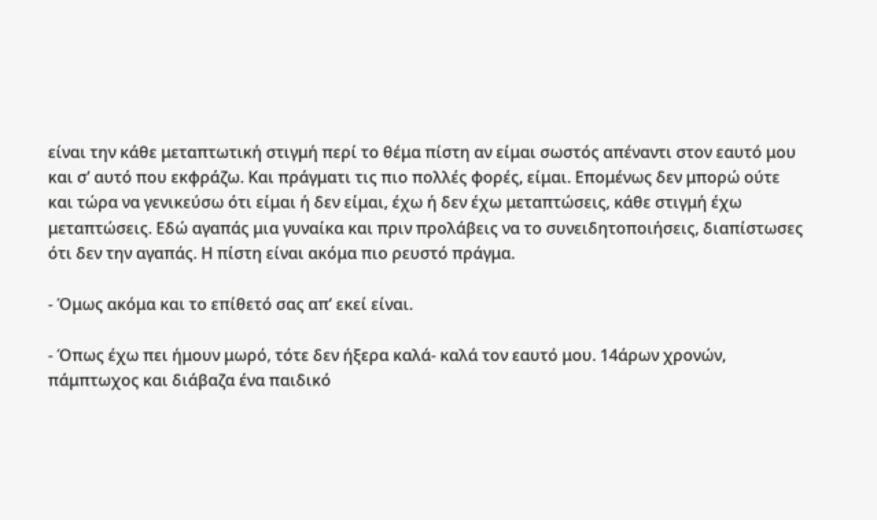είναι την κάθε μεταπτωτική στιγμή περί το θέμα πίστη αν είμαι σωστός απέναντι στον εαυτό μου και σ’ αυτό που εκφράζω. Και πράγματι τις πιο πολλές φορές, είμαι. Επομένως δεν μπορώ ούτε και τώρα να γενικεύσω ότι είμαι ή δεν είμαι, έχω ή δεν έχω μεταπτώσεις, κάθε στιγμή έχω μεταπτώσεις. Εδώ αγαπάς μια γυναίκα και πριν προλάβεις να το συνειδητοποιήσεις, διαπίστωσες ότι δεν την αγαπάς. Η πίστη είναι ακόμα πιο ρευστό πράγμα.

- Όμως ακόμα και το επίθετό σας απ’ εκεί είναι.

- Όπως έχω πει ήμουν μωρό, τότε δεν ήξερα καλά- καλά τον εαυτό μου. 14άρων χρονών, πάμπτωχος και διάβαζα ένα παιδικό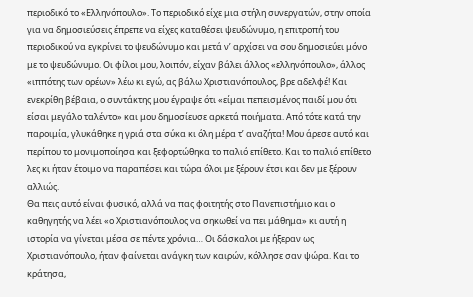περιοδικό το «Ελληνόπουλο». Το περιοδικό είχε μια στήλη συνεργατών, στην οποία για να δημοσιεύσεις έπρεπε να είχες καταθέσει ψευδώνυμο, η επιτροπή του περιοδικού να εγκρίνει το ψευδώνυμο και μετά ν’ αρχίσει να σου δημοσιεύει μόνο με το ψευδώνυμο. Οι φίλοι μου, λοιπόν, είχαν βάλει άλλος «ελληνόπουλο», άλλος «ιππότης των ορέων» λέω κι εγώ, ας βάλω Χριστιανόπουλος, βρε αδελφέ! Και ενεκρίθη βέβαια, ο συντάκτης μου έγραψε ότι «είμαι πεπεισμένος παιδί μου ότι είσαι μεγάλο ταλέντο» και μου δημοσίευσε αρκετά ποιήματα. Από τότε κατά την παροιμία, γλυκάθηκε η γριά στα σύκα κι όλη μέρα τ’ αναζήτα! Μου άρεσε αυτό και περίπου το μονιμοποίησα και ξεφορτώθηκα το παλιό επίθετο. Και το παλιό επίθετο λες κι ήταν έτοιμο να παραπέσει και τώρα όλοι με ξέρουν έτσι και δεν με ξέρουν αλλιώς.
Θα πεις αυτό είναι φυσικό, αλλά να πας φοιτητής στο Πανεπιστήμιο και ο καθηγητής να λέει «ο Χριστιανόπουλος να σηκωθεί να πει μάθημα» κι αυτή η ιστορία να γίνεται μέσα σε πέντε χρόνια… Οι δάσκαλοι με ήξεραν ως Χριστιανόπουλο, ήταν φαίνεται ανάγκη των καιρών, κόλλησε σαν ψώρα. Και το κράτησα,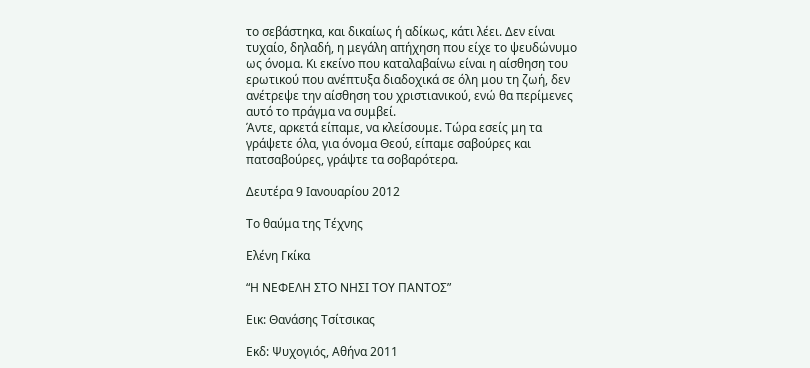το σεβάστηκα, και δικαίως ή αδίκως, κάτι λέει. Δεν είναι τυχαίο, δηλαδή, η μεγάλη απήχηση που είχε το ψευδώνυμο ως όνομα. Κι εκείνο που καταλαβαίνω είναι η αίσθηση του ερωτικού που ανέπτυξα διαδοχικά σε όλη μου τη ζωή, δεν ανέτρεψε την αίσθηση του χριστιανικού, ενώ θα περίμενες αυτό το πράγμα να συμβεί.
Άντε, αρκετά είπαμε, να κλείσουμε. Τώρα εσείς μη τα γράψετε όλα, για όνομα Θεού, είπαμε σαβούρες και πατσαβούρες, γράψτε τα σοβαρότερα.

Δευτέρα 9 Ιανουαρίου 2012

Το θαύμα της Τέχνης

Ελένη Γκίκα

“Η ΝΕΦΕΛΗ ΣΤΟ ΝΗΣΙ ΤΟΥ ΠΑΝΤΟΣ”

Εικ: Θανάσης Τσίτσικας

Εκδ: Ψυχογιός, Αθήνα 2011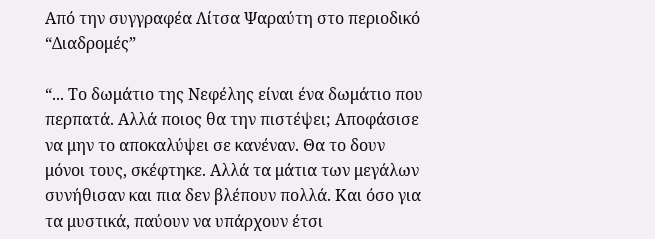Από την συγγραφέα Λίτσα Ψαραύτη στο περιοδικό “Διαδρομές”

“... Το δωμάτιο της Νεφέλης είναι ένα δωμάτιο που περπατά. Αλλά ποιος θα την πιστέψει; Αποφάσισε να μην το αποκαλύψει σε κανέναν. Θα το δουν μόνοι τους, σκέφτηκε. Αλλά τα μάτια των μεγάλων συνήθισαν και πια δεν βλέπουν πολλά. Και όσο για τα μυστικά, παύουν να υπάρχουν έτσι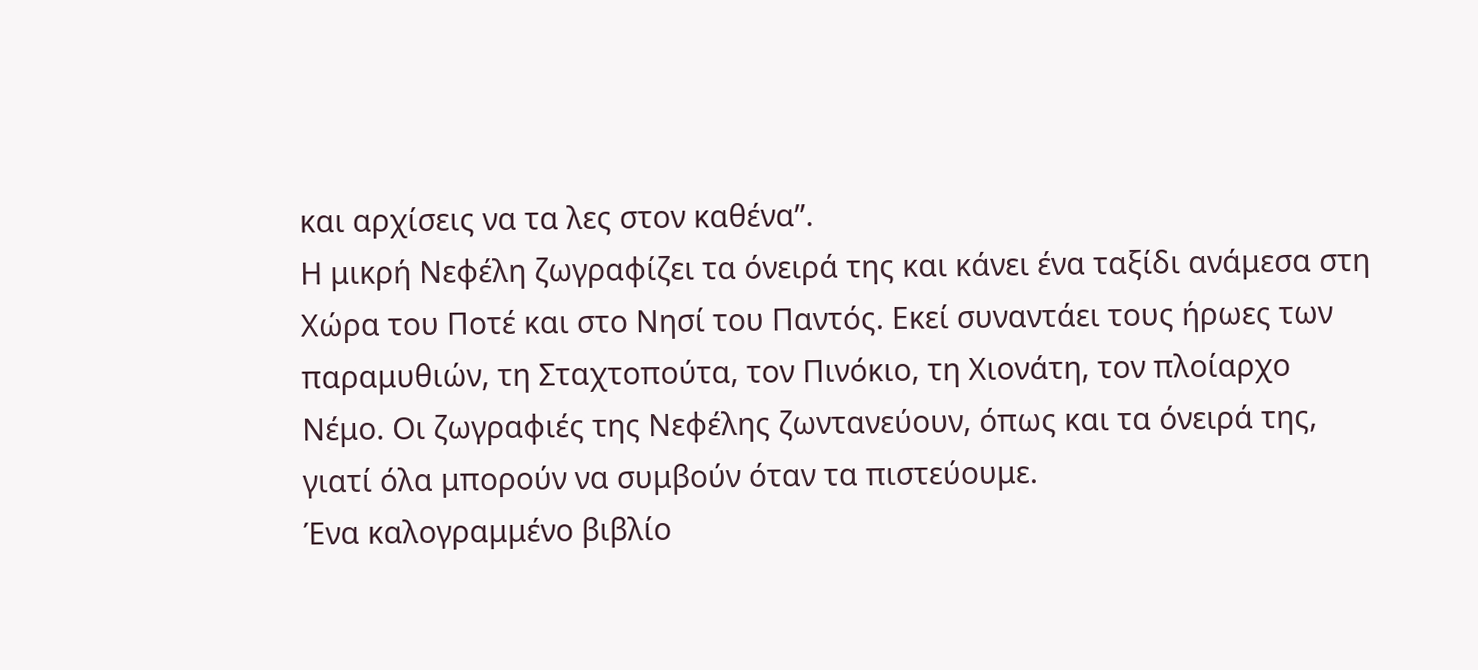και αρχίσεις να τα λες στον καθένα”.
Η μικρή Νεφέλη ζωγραφίζει τα όνειρά της και κάνει ένα ταξίδι ανάμεσα στη Χώρα του Ποτέ και στο Νησί του Παντός. Εκεί συναντάει τους ήρωες των παραμυθιών, τη Σταχτοπούτα, τον Πινόκιο, τη Χιονάτη, τον πλοίαρχο Νέμο. Οι ζωγραφιές της Νεφέλης ζωντανεύουν, όπως και τα όνειρά της, γιατί όλα μπορούν να συμβούν όταν τα πιστεύουμε.
Ένα καλογραμμένο βιβλίο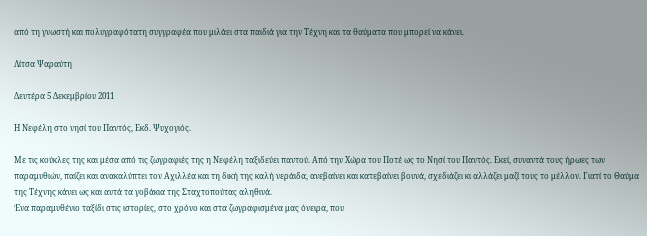από τη γνωστή και πολυγραφότατη συγγραφέα που μιλάει στα παιδιά για την Τέχνη και τα θαύματα που μπορεί να κάνει.

Λίτσα Ψαραύτη

Δευτέρα 5 Δεκεμβρίου 2011

Η Νεφέλη στο νησί του Παντός, Εκδ. Ψυχογιός.

Με τις κούκλες της και μέσα από τις ζωγραφιές της η Νεφέλη ταξιδεύει παντού. Από την Χώρα του Ποτέ ως το Νησί του Παντός. Εκεί, συναντά τους ήρωες των παραμυθιών, παίζει και ανακαλύπτει τον Αχιλλέα και τη δική της καλή νεράιδα, ανεβαίνει και κατεβαίνει βουνά, σχεδιάζει κι αλλάζει μαζί τους το μέλλον. Γιατί το Θαύμα της Τέχνης κάνει ως και αυτά τα γοβάκια της Σταχτοπούτας αληθινά.
Ένα παραμυθένιο ταξίδι στις ιστορίες, στο χρόνο και στα ζωγραφισμένα μας όνειρα, που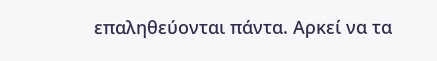επαληθεύονται πάντα. Αρκεί να τα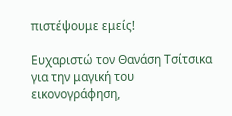πιστέψουμε εμείς!

Ευχαριστώ τον Θανάση Τσίτσικα για την μαγική του εικονογράφηση,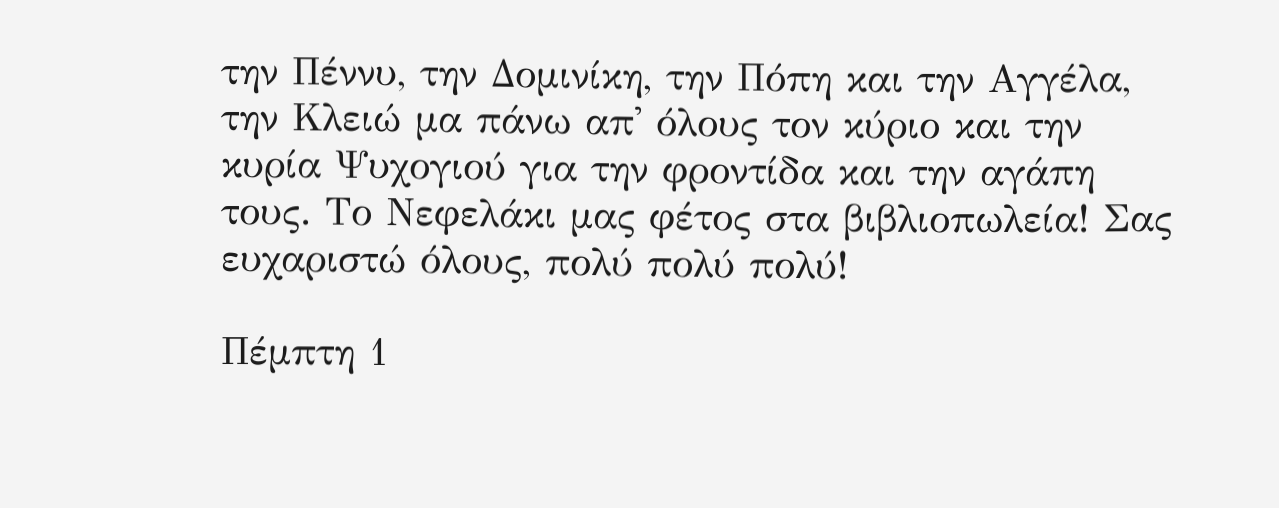την Πέννυ, την Δομινίκη, την Πόπη και την Αγγέλα, την Κλειώ μα πάνω απ' όλους τον κύριο και την κυρία Ψυχογιού για την φροντίδα και την αγάπη τους. Το Νεφελάκι μας φέτος στα βιβλιοπωλεία! Σας ευχαριστώ όλους, πολύ πολύ πολύ!

Πέμπτη 1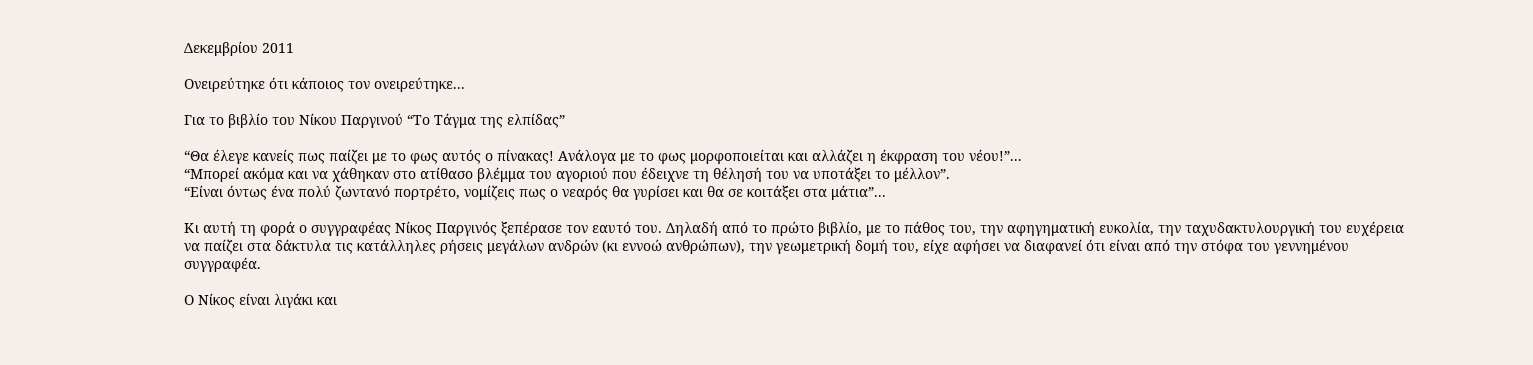Δεκεμβρίου 2011

Ονειρεύτηκε ότι κάποιος τον ονειρεύτηκε...

Για το βιβλίο του Νίκου Παργινού “Το Τάγμα της ελπίδας”

“Θα έλεγε κανείς πως παίζει με το φως αυτός ο πίνακας! Ανάλογα με το φως μορφοποιείται και αλλάζει η έκφραση του νέου!”...
“Μπορεί ακόμα και να χάθηκαν στο ατίθασο βλέμμα του αγοριού που έδειχνε τη θέλησή του να υποτάξει το μέλλον”.
“Είναι όντως ένα πολύ ζωντανό πορτρέτο, νομίζεις πως ο νεαρός θα γυρίσει και θα σε κοιτάξει στα μάτια”...

Κι αυτή τη φορά ο συγγραφέας Νίκος Παργινός ξεπέρασε τον εαυτό του. Δηλαδή από το πρώτο βιβλίο, με το πάθος του, την αφηγηματική ευκολία, την ταχυδακτυλουργική του ευχέρεια να παίζει στα δάκτυλα τις κατάλληλες ρήσεις μεγάλων ανδρών (κι εννοώ ανθρώπων), την γεωμετρική δομή του, είχε αφήσει να διαφανεί ότι είναι από την στόφα του γεννημένου συγγραφέα.

Ο Νίκος είναι λιγάκι και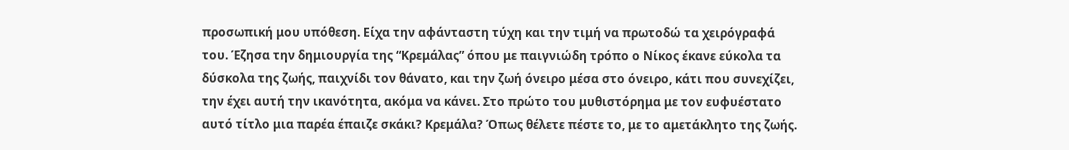προσωπική μου υπόθεση. Είχα την αφάνταστη τύχη και την τιμή να πρωτοδώ τα χειρόγραφά του. Έζησα την δημιουργία της “Κρεμάλας” όπου με παιγνιώδη τρόπο ο Νίκος έκανε εύκολα τα δύσκολα της ζωής, παιχνίδι τον θάνατο, και την ζωή όνειρο μέσα στο όνειρο, κάτι που συνεχίζει, την έχει αυτή την ικανότητα, ακόμα να κάνει. Στο πρώτο του μυθιστόρημα με τον ευφυέστατο αυτό τίτλο μια παρέα έπαιζε σκάκι? Κρεμάλα? Όπως θέλετε πέστε το, με το αμετάκλητο της ζωής.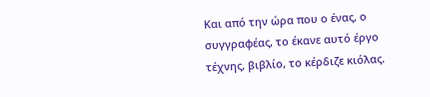Και από την ώρα που ο ένας, ο συγγραφέας, το έκανε αυτό έργο τέχνης, βιβλίο, το κέρδιζε κιόλας.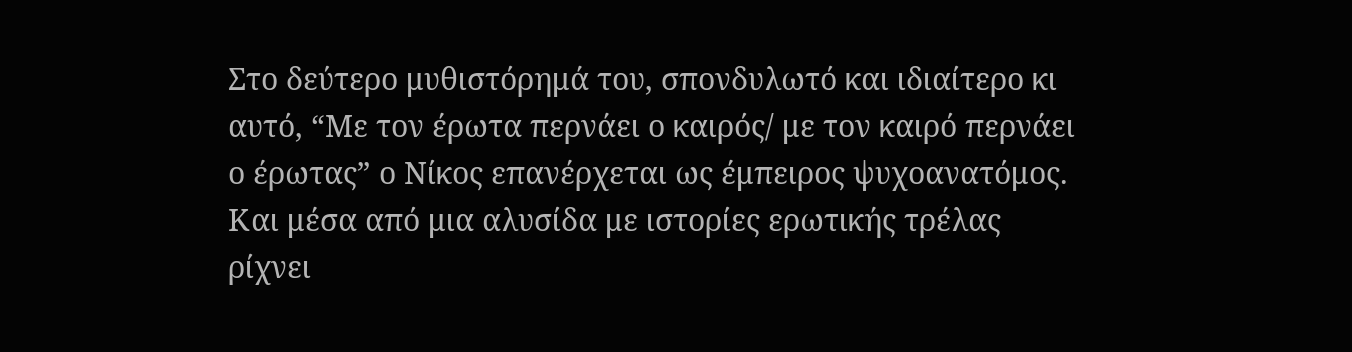Στο δεύτερο μυθιστόρημά του, σπονδυλωτό και ιδιαίτερο κι αυτό, “Με τον έρωτα περνάει ο καιρός/ με τον καιρό περνάει ο έρωτας” ο Νίκος επανέρχεται ως έμπειρος ψυχοανατόμος. Και μέσα από μια αλυσίδα με ιστορίες ερωτικής τρέλας ρίχνει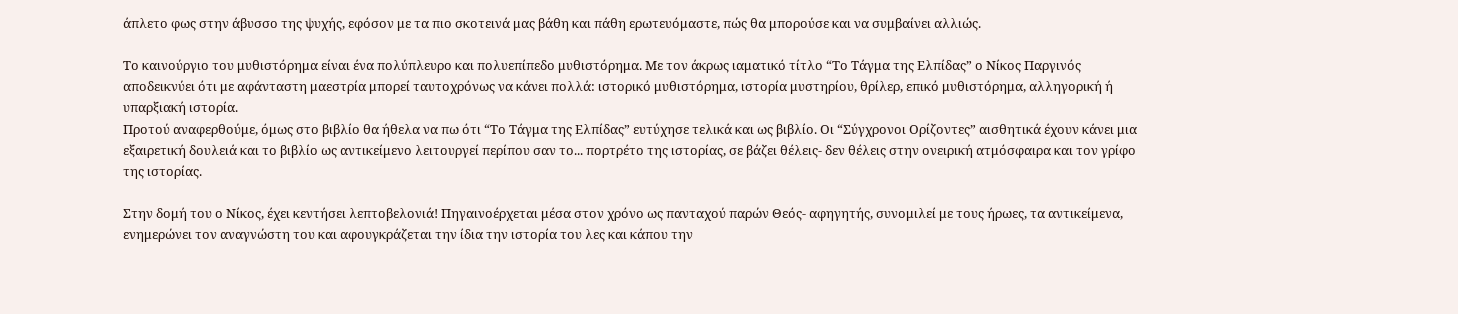άπλετο φως στην άβυσσο της ψυχής, εφόσον με τα πιο σκοτεινά μας βάθη και πάθη ερωτευόμαστε, πώς θα μπορούσε και να συμβαίνει αλλιώς.

Το καινούργιο του μυθιστόρημα είναι ένα πολύπλευρο και πολυεπίπεδο μυθιστόρημα. Με τον άκρως ιαματικό τίτλο “Το Τάγμα της Ελπίδας” ο Νίκος Παργινός αποδεικνύει ότι με αφάνταστη μαεστρία μπορεί ταυτοχρόνως να κάνει πολλά: ιστορικό μυθιστόρημα, ιστορία μυστηρίου, θρίλερ, επικό μυθιστόρημα, αλληγορική ή υπαρξιακή ιστορία.
Προτού αναφερθούμε, όμως στο βιβλίο θα ήθελα να πω ότι “Το Τάγμα της Ελπίδας” ευτύχησε τελικά και ως βιβλίο. Οι “Σύγχρονοι Ορίζοντες” αισθητικά έχουν κάνει μια εξαιρετική δουλειά και το βιβλίο ως αντικείμενο λειτουργεί περίπου σαν το... πορτρέτο της ιστορίας, σε βάζει θέλεις- δεν θέλεις στην ονειρική ατμόσφαιρα και τον γρίφο της ιστορίας.

Στην δομή του ο Νίκος, έχει κεντήσει λεπτοβελονιά! Πηγαινοέρχεται μέσα στον χρόνο ως πανταχού παρών Θεός- αφηγητής, συνομιλεί με τους ήρωες, τα αντικείμενα, ενημερώνει τον αναγνώστη του και αφουγκράζεται την ίδια την ιστορία του λες και κάπου την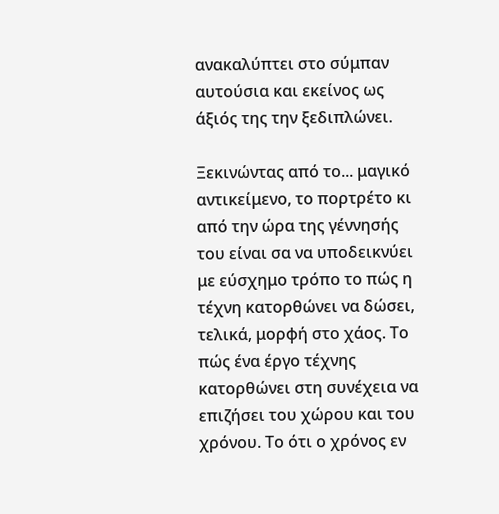ανακαλύπτει στο σύμπαν αυτούσια και εκείνος ως άξιός της την ξεδιπλώνει.

Ξεκινώντας από το... μαγικό αντικείμενο, το πορτρέτο κι από την ώρα της γέννησής του είναι σα να υποδεικνύει με εύσχημο τρόπο το πώς η τέχνη κατορθώνει να δώσει, τελικά, μορφή στο χάος. Το πώς ένα έργο τέχνης κατορθώνει στη συνέχεια να επιζήσει του χώρου και του χρόνου. Το ότι ο χρόνος εν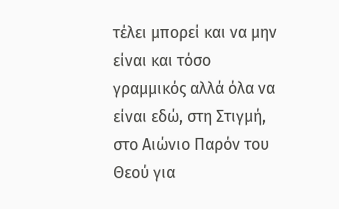τέλει μπορεί και να μην είναι και τόσο γραμμικός αλλά όλα να είναι εδώ, στη Στιγμή, στο Αιώνιο Παρόν του Θεού για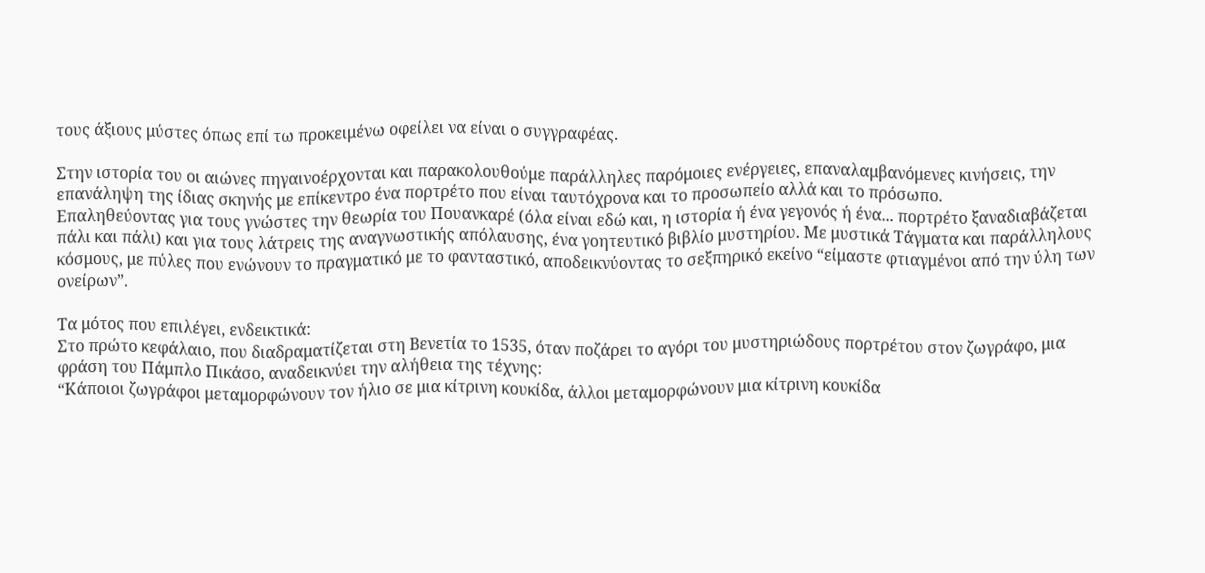τους άξιους μύστες όπως επί τω προκειμένω οφείλει να είναι ο συγγραφέας.

Στην ιστορία του οι αιώνες πηγαινοέρχονται και παρακολουθούμε παράλληλες παρόμοιες ενέργειες, επαναλαμβανόμενες κινήσεις, την επανάληψη της ίδιας σκηνής με επίκεντρο ένα πορτρέτο που είναι ταυτόχρονα και το προσωπείο αλλά και το πρόσωπο.
Επαληθεύοντας για τους γνώστες την θεωρία του Πουανκαρέ (όλα είναι εδώ και, η ιστορία ή ένα γεγονός ή ένα... πορτρέτο ξαναδιαβάζεται πάλι και πάλι) και για τους λάτρεις της αναγνωστικής απόλαυσης, ένα γοητευτικό βιβλίο μυστηρίου. Με μυστικά Τάγματα και παράλληλους κόσμους, με πύλες που ενώνουν το πραγματικό με το φανταστικό, αποδεικνύοντας το σεξπηρικό εκείνο “είμαστε φτιαγμένοι από την ύλη των ονείρων”.

Τα μότος που επιλέγει, ενδεικτικά:
Στο πρώτο κεφάλαιο, που διαδραματίζεται στη Βενετία το 1535, όταν ποζάρει το αγόρι του μυστηριώδους πορτρέτου στον ζωγράφο, μια φράση του Πάμπλο Πικάσο, αναδεικνύει την αλήθεια της τέχνης:
“Κάποιοι ζωγράφοι μεταμορφώνουν τον ήλιο σε μια κίτρινη κουκίδα, άλλοι μεταμορφώνουν μια κίτρινη κουκίδα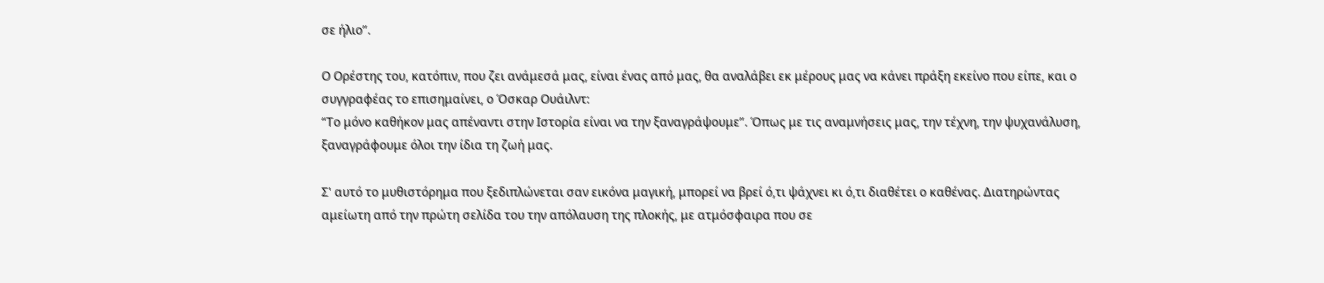σε ήλιο”.

Ο Ορέστης του, κατόπιν, που ζει ανάμεσά μας, είναι ένας από μας, θα αναλάβει εκ μέρους μας να κάνει πράξη εκείνο που είπε, και ο συγγραφέας το επισημαίνει, ο Όσκαρ Ουάιλντ:
“Το μόνο καθήκον μας απέναντι στην Ιστορία είναι να την ξαναγράψουμε”. Όπως με τις αναμνήσεις μας, την τέχνη, την ψυχανάλυση, ξαναγράφουμε όλοι την ίδια τη ζωή μας.

Σ' αυτό το μυθιστόρημα που ξεδιπλώνεται σαν εικόνα μαγική, μπορεί να βρεί ό,τι ψάχνει κι ό,τι διαθέτει ο καθένας. Διατηρώντας αμείωτη από την πρώτη σελίδα του την απόλαυση της πλοκής, με ατμόσφαιρα που σε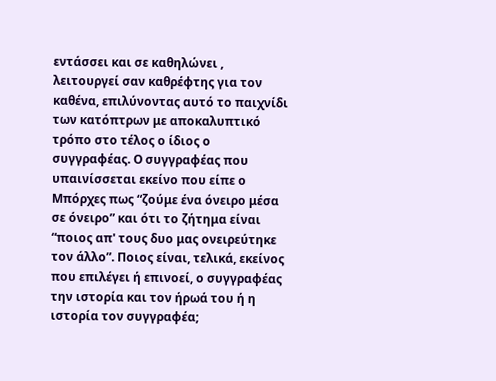εντάσσει και σε καθηλώνει , λειτουργεί σαν καθρέφτης για τον καθένα, επιλύνοντας αυτό το παιχνίδι των κατόπτρων με αποκαλυπτικό τρόπο στο τέλος ο ίδιος ο συγγραφέας. Ο συγγραφέας που υπαινίσσεται εκείνο που είπε ο Μπόρχες πως “ζούμε ένα όνειρο μέσα σε όνειρο” και ότι το ζήτημα είναι “ποιος απ' τους δυο μας ονειρεύτηκε τον άλλο”. Ποιος είναι, τελικά, εκείνος που επιλέγει ή επινοεί, ο συγγραφέας την ιστορία και τον ήρωά του ή η ιστορία τον συγγραφέα;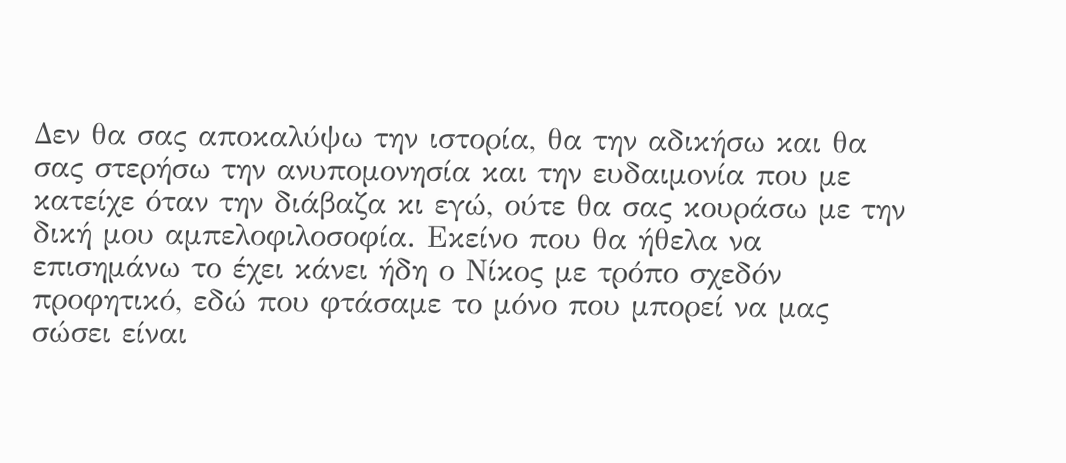Δεν θα σας αποκαλύψω την ιστορία, θα την αδικήσω και θα σας στερήσω την ανυπομονησία και την ευδαιμονία που με κατείχε όταν την διάβαζα κι εγώ, ούτε θα σας κουράσω με την δική μου αμπελοφιλοσοφία. Εκείνο που θα ήθελα να επισημάνω το έχει κάνει ήδη ο Νίκος με τρόπο σχεδόν προφητικό, εδώ που φτάσαμε το μόνο που μπορεί να μας σώσει είναι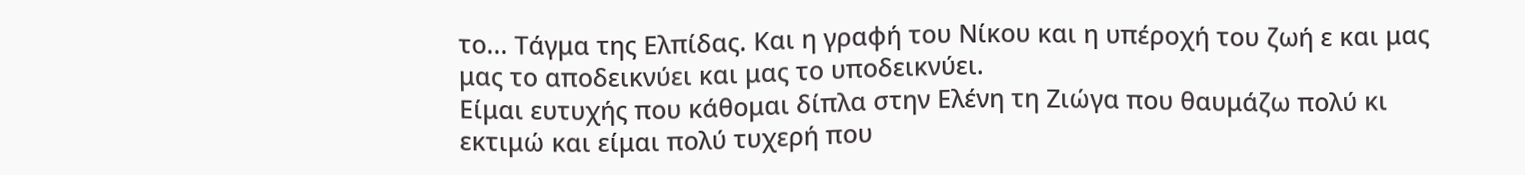το... Τάγμα της Ελπίδας. Και η γραφή του Νίκου και η υπέροχή του ζωή ε και μας μας το αποδεικνύει και μας το υποδεικνύει.
Είμαι ευτυχής που κάθομαι δίπλα στην Ελένη τη Ζιώγα που θαυμάζω πολύ κι εκτιμώ και είμαι πολύ τυχερή που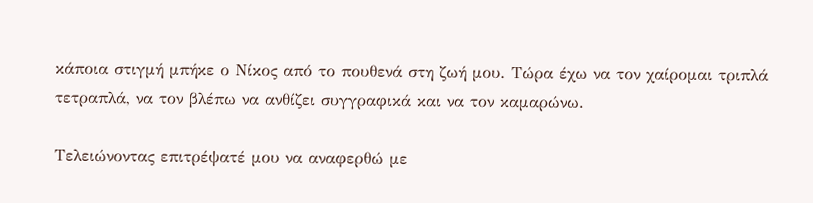κάποια στιγμή μπήκε ο Νίκος από το πουθενά στη ζωή μου. Τώρα έχω να τον χαίρομαι τριπλά τετραπλά, να τον βλέπω να ανθίζει συγγραφικά και να τον καμαρώνω.

Τελειώνοντας επιτρέψατέ μου να αναφερθώ με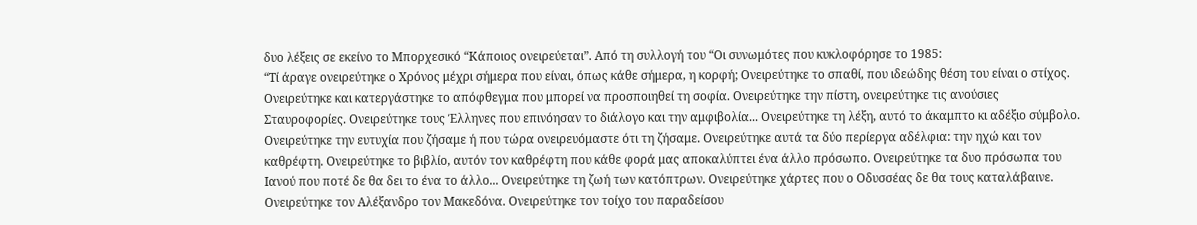δυο λέξεις σε εκείνο το Μπορχεσικό “Κάποιος ονειρεύεται”. Από τη συλλογή του “Οι συνωμότες που κυκλοφόρησε το 1985:
“Τί άραγε ονειρεύτηκε ο Χρόνος μέχρι σήμερα που είναι, όπως κάθε σήμερα, η κορφή; Ονειρεύτηκε το σπαθί, που ιδεώδης θέση του είναι ο στίχος. Ονειρεύτηκε και κατεργάστηκε το απόφθεγμα που μπορεί να προσποιηθεί τη σοφία. Ονειρεύτηκε την πίστη, ονειρεύτηκε τις ανούσιες Σταυροφορίες. Ονειρεύτηκε τους Έλληνες που επινόησαν το διάλογο και την αμφιβολία... Ονειρεύτηκε τη λέξη, αυτό το άκαμπτο κι αδέξιο σύμβολο. Ονειρεύτηκε την ευτυχία που ζήσαμε ή που τώρα ονειρευόμαστε ότι τη ζήσαμε. Ονειρεύτηκε αυτά τα δύο περίεργα αδέλφια: την ηχώ και τον καθρέφτη. Ονειρεύτηκε το βιβλίο, αυτόν τον καθρέφτη που κάθε φορά μας αποκαλύπτει ένα άλλο πρόσωπο. Ονειρεύτηκε τα δυο πρόσωπα του Ιανού που ποτέ δε θα δει το ένα το άλλο... Ονειρεύτηκε τη ζωή των κατόπτρων. Ονειρεύτηκε χάρτες που ο Οδυσσέας δε θα τους καταλάβαινε. Ονειρεύτηκε τον Αλέξανδρο τον Μακεδόνα. Ονειρεύτηκε τον τοίχο του παραδείσου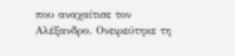που αναχαίτισε τον Αλέξανδρο. Ονειρεύτηκε τη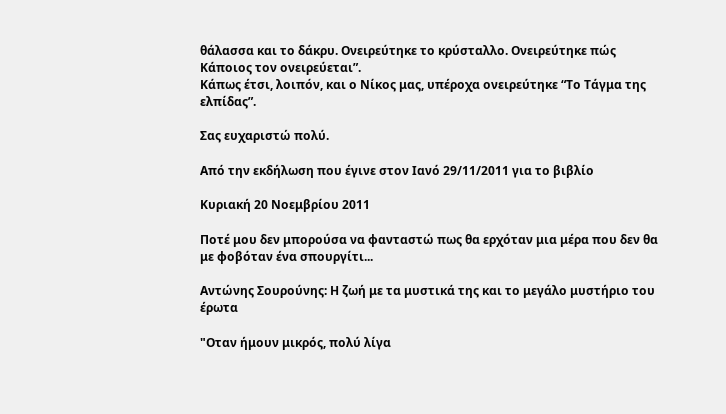θάλασσα και το δάκρυ. Ονειρεύτηκε το κρύσταλλο. Ονειρεύτηκε πώς Κάποιος τον ονειρεύεται”.
Κάπως έτσι, λοιπόν, και ο Νίκος μας, υπέροχα ονειρεύτηκε “Το Τάγμα της ελπίδας”.

Σας ευχαριστώ πολύ.

Από την εκδήλωση που έγινε στον Ιανό 29/11/2011 για το βιβλίο

Κυριακή 20 Νοεμβρίου 2011

Ποτέ μου δεν μπορούσα να φανταστώ πως θα ερχόταν μια μέρα που δεν θα με φοβόταν ένα σπουργίτι...

Αντώνης Σουρούνης: Η ζωή με τα μυστικά της και το μεγάλο μυστήριο του έρωτα

"Οταν ήμουν μικρός, πολύ λίγα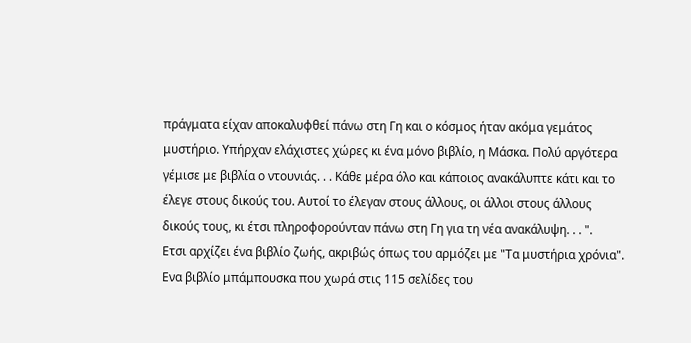πράγματα είχαν αποκαλυφθεί πάνω στη Γη και ο κόσμος ήταν ακόμα γεμάτος μυστήριο. Υπήρχαν ελάχιστες χώρες κι ένα μόνο βιβλίο, η Μάσκα. Πολύ αργότερα γέμισε με βιβλία ο ντουνιάς. . . Κάθε μέρα όλο και κάποιος ανακάλυπτε κάτι και το έλεγε στους δικούς του. Αυτοί το έλεγαν στους άλλους, οι άλλοι στους άλλους δικούς τους, κι έτσι πληροφορούνταν πάνω στη Γη για τη νέα ανακάλυψη. . . ".
Ετσι αρχίζει ένα βιβλίο ζωής, ακριβώς όπως του αρμόζει με "Τα μυστήρια χρόνια". Ενα βιβλίο μπάμπουσκα που χωρά στις 115 σελίδες του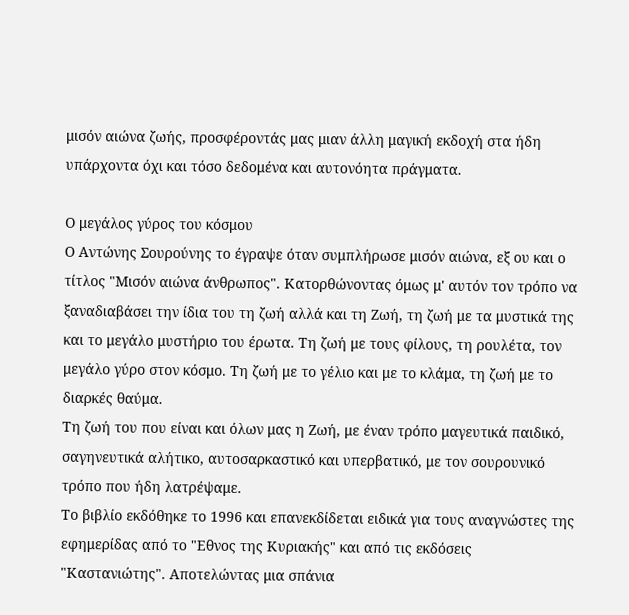μισόν αιώνα ζωής, προσφέροντάς μας μιαν άλλη μαγική εκδοχή στα ήδη υπάρχοντα όχι και τόσο δεδομένα και αυτονόητα πράγματα.

Ο μεγάλος γύρος του κόσμου
Ο Αντώνης Σουρούνης το έγραψε όταν συμπλήρωσε μισόν αιώνα, εξ ου και ο τίτλος "Μισόν αιώνα άνθρωπος". Κατορθώνοντας όμως μ' αυτόν τον τρόπο να ξαναδιαβάσει την ίδια του τη ζωή αλλά και τη Ζωή, τη ζωή με τα μυστικά της και το μεγάλο μυστήριο του έρωτα. Τη ζωή με τους φίλους, τη ρουλέτα, τον μεγάλο γύρο στον κόσμο. Τη ζωή με το γέλιο και με το κλάμα, τη ζωή με το διαρκές θαύμα.
Τη ζωή του που είναι και όλων μας η Ζωή, με έναν τρόπο μαγευτικά παιδικό, σαγηνευτικά αλήτικο, αυτοσαρκαστικό και υπερβατικό, με τον σουρουνικό τρόπο που ήδη λατρέψαμε.
Το βιβλίο εκδόθηκε το 1996 και επανεκδίδεται ειδικά για τους αναγνώστες της εφημερίδας από το "Εθνος της Κυριακής" και από τις εκδόσεις "Καστανιώτης". Αποτελώντας μια σπάνια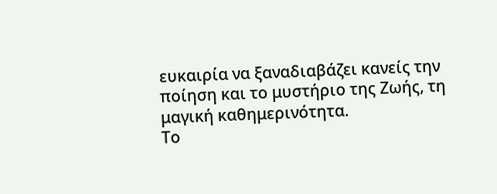ευκαιρία να ξαναδιαβάζει κανείς την ποίηση και το μυστήριο της Ζωής, τη μαγική καθημερινότητα.
Το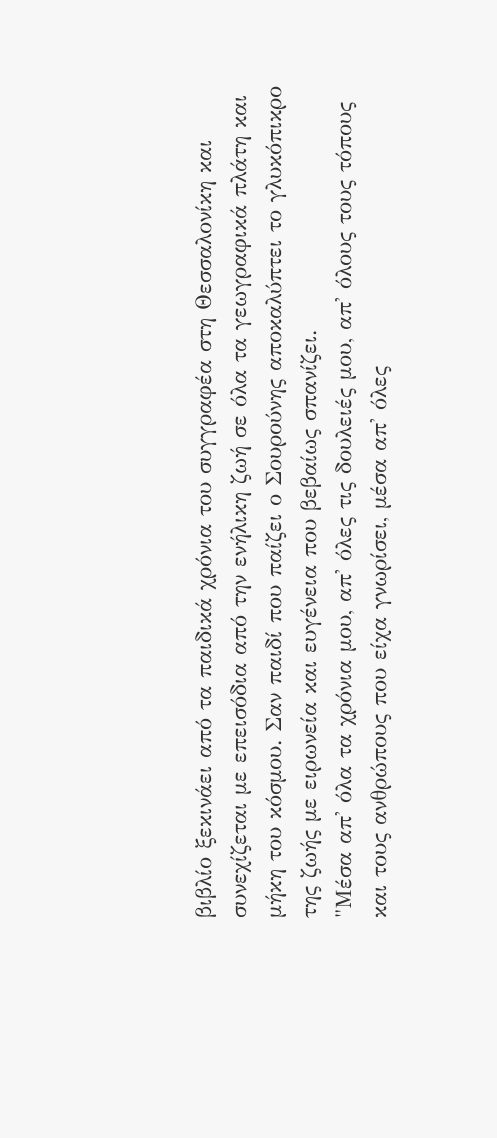βιβλίο ξεκινάει από τα παιδικά χρόνια του συγγραφέα στη Θεσσαλονίκη και συνεχίζεται με επεισόδια από την ενήλικη ζωή σε όλα τα γεωγραφικά πλάτη και μήκη του κόσμου. Σαν παιδί που παίζει ο Σουρούνης αποκαλύπτει το γλυκόπικρο της ζωής με ειρωνεία και ευγένεια που βεβαίως σπανίζει.
"Μέσα απ' όλα τα χρόνια μου, απ' όλες τις δουλειές μου, απ' όλους τους τόπους και τους ανθρώπους που είχα γνωρίσει, μέσα απ' όλες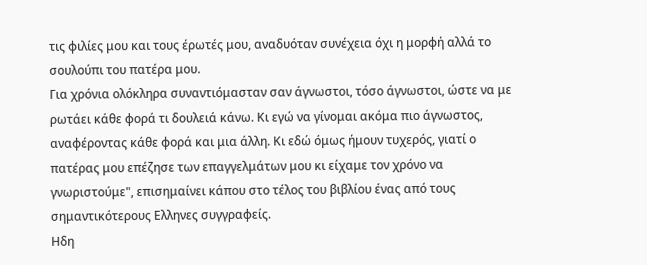τις φιλίες μου και τους έρωτές μου, αναδυόταν συνέχεια όχι η μορφή αλλά το σουλούπι του πατέρα μου.
Για χρόνια ολόκληρα συναντιόμασταν σαν άγνωστοι, τόσο άγνωστοι, ώστε να με ρωτάει κάθε φορά τι δουλειά κάνω. Κι εγώ να γίνομαι ακόμα πιο άγνωστος, αναφέροντας κάθε φορά και μια άλλη. Κι εδώ όμως ήμουν τυχερός, γιατί ο πατέρας μου επέζησε των επαγγελμάτων μου κι είχαμε τον χρόνο να γνωριστούμε", επισημαίνει κάπου στο τέλος του βιβλίου ένας από τους σημαντικότερους Ελληνες συγγραφείς.
Ηδη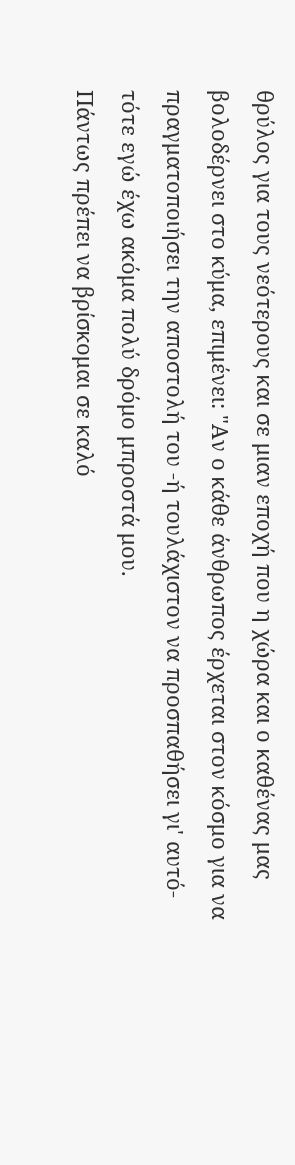θρύλος για τους νεότερους και σε μιαν εποχή που η χώρα και ο καθένας μας βολοδέρνει στο κύμα, επιμένει: "Αν ο κάθε άνθρωπος έρχεται στον κόσμο για να πραγματοποιήσει την αποστολή του -ή τουλάχιστον να προσπαθήσει γι' αυτό- τότε εγώ έχω ακόμα πολύ δρόμο μπροστά μου.
Πάντως πρέπει να βρίσκομαι σε καλό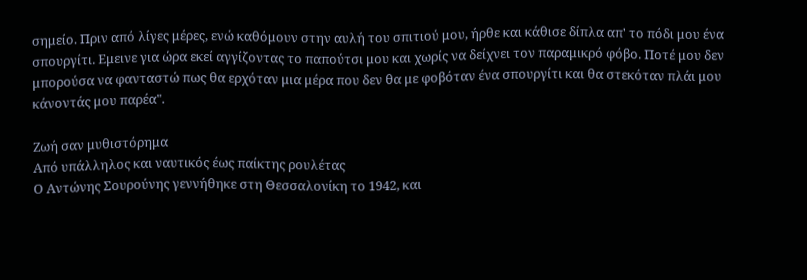σημείο. Πριν από λίγες μέρες, ενώ καθόμουν στην αυλή του σπιτιού μου, ήρθε και κάθισε δίπλα απ' το πόδι μου ένα σπουργίτι. Εμεινε για ώρα εκεί αγγίζοντας το παπούτσι μου και χωρίς να δείχνει τον παραμικρό φόβο. Ποτέ μου δεν μπορούσα να φανταστώ πως θα ερχόταν μια μέρα που δεν θα με φοβόταν ένα σπουργίτι και θα στεκόταν πλάι μου κάνοντάς μου παρέα".

Ζωή σαν μυθιστόρημα
Από υπάλληλος και ναυτικός έως παίκτης ρουλέτας
Ο Αντώνης Σουρούνης γεννήθηκε στη Θεσσαλονίκη το 1942, και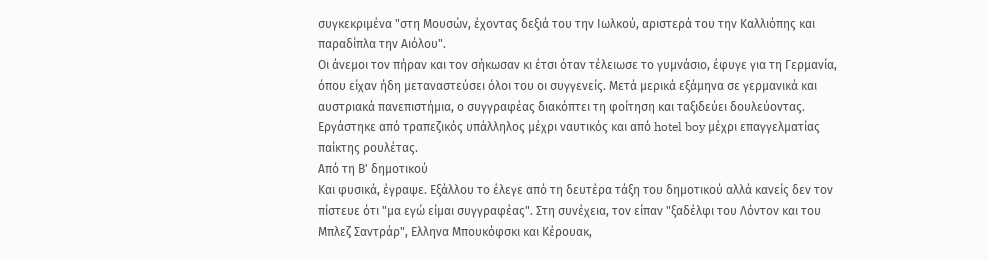συγκεκριμένα "στη Μουσών, έχοντας δεξιά του την Ιωλκού, αριστερά του την Καλλιόπης και παραδίπλα την Αιόλου".
Οι άνεμοι τον πήραν και τον σήκωσαν κι έτσι όταν τέλειωσε το γυμνάσιο, έφυγε για τη Γερμανία, όπου είχαν ήδη μεταναστεύσει όλοι του οι συγγενείς. Μετά μερικά εξάμηνα σε γερμανικά και αυστριακά πανεπιστήμια, ο συγγραφέας διακόπτει τη φοίτηση και ταξιδεύει δουλεύοντας.
Εργάστηκε από τραπεζικός υπάλληλος μέχρι ναυτικός και από hotel boy μέχρι επαγγελματίας παίκτης ρουλέτας.
Από τη Β' δημοτικού
Και φυσικά, έγραψε. Εξάλλου το έλεγε από τη δευτέρα τάξη του δημοτικού αλλά κανείς δεν τον πίστευε ότι "μα εγώ είμαι συγγραφέας". Στη συνέχεια, τον είπαν "ξαδέλφι του Λόντον και του Μπλεζ Σαντράρ", Ελληνα Μπουκόφσκι και Κέρουακ,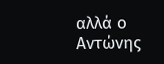αλλά ο Αντώνης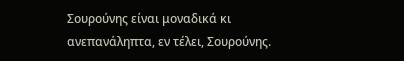Σουρούνης είναι μοναδικά κι ανεπανάληπτα, εν τέλει, Σουρούνης.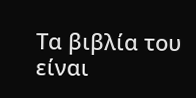Τα βιβλία του είναι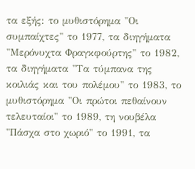τα εξής: το μυθιστόρημα "Οι συμπαίχτες" το 1977, τα διηγήματα "Μερόνυχτα Φραγκφούρτης" το 1982, τα διηγήματα "Τα τύμπανα της κοιλιάς και του πολέμου" το 1983, το μυθιστόρημα "Οι πρώτοι πεθαίνουν τελευταίοι" το 1989, τη νουβέλα "Πάσχα στο χωριό" το 1991, τα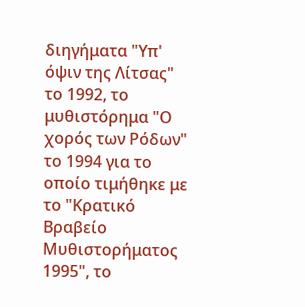διηγήματα "Υπ' όψιν της Λίτσας" το 1992, το μυθιστόρημα "Ο χορός των Ρόδων" το 1994 για το οποίο τιμήθηκε με το "Κρατικό Βραβείο Μυθιστορήματος 1995", το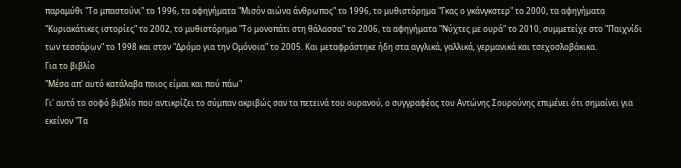παραμύθι "Το μπαστούνι" το 1996, τα αφηγήματα "Μισόν αιώνα άνθρωπος" το 1996, το μυθιστόρημα "Γκας ο γκάνγκστερ" το 2000, τα αφηγήματα "Κυριακάτικες ιστορίες" το 2002, το μυθιστόρημα "Το μονοπάτι στη θάλασσα" το 2006, τα αφηγήματα "Νύχτες με ουρά" το 2010, συμμετείχε στο "Παιχνίδι των τεσσάρων" το 1998 και στον "Δρόμο για την Ομόνοια" το 2005. Και μεταφράστηκε ήδη στα αγγλικά, γαλλικά, γερμανικά και τσεχοσλοβάκικα.
Για το βιβλίο
"Μέσα απ' αυτό κατάλαβα ποιος είμαι και πού πάω"
Γι' αυτό το σοφό βιβλίο που αντικρίζει το σύμπαν ακριβώς σαν τα πετεινά του ουρανού, ο συγγραφέας του Αντώνης Σουρούνης επιμένει ότι σημαίνει για εκείνον "Τα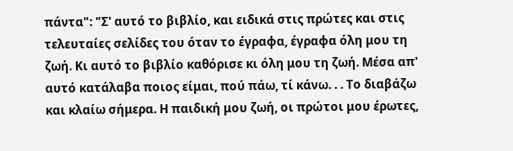πάντα": "Σ' αυτό το βιβλίο, και ειδικά στις πρώτες και στις τελευταίες σελίδες του όταν το έγραφα, έγραφα όλη μου τη ζωή. Κι αυτό το βιβλίο καθόρισε κι όλη μου τη ζωή. Μέσα απ' αυτό κατάλαβα ποιος είμαι, πού πάω, τί κάνω. . . Το διαβάζω και κλαίω σήμερα. Η παιδική μου ζωή, οι πρώτοι μου έρωτες,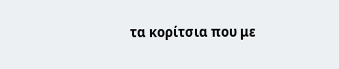τα κορίτσια που με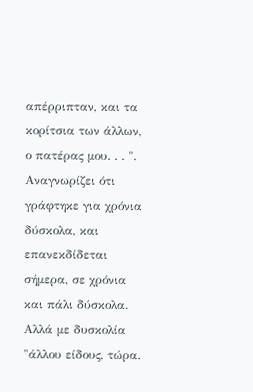απέρριπταν, και τα κορίτσια των άλλων, ο πατέρας μου. . . ".
Αναγνωρίζει ότι γράφτηκε για χρόνια δύσκολα, και επανεκδίδεται σήμερα, σε χρόνια και πάλι δύσκολα. Αλλά με δυσκολία "άλλου είδους, τώρα.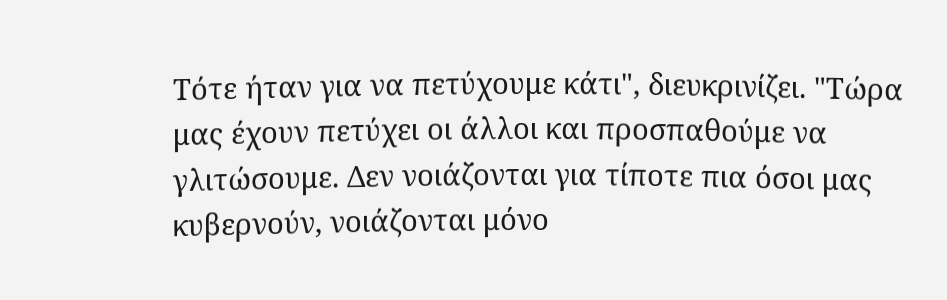Τότε ήταν για να πετύχουμε κάτι", διευκρινίζει. "Τώρα μας έχουν πετύχει οι άλλοι και προσπαθούμε να γλιτώσουμε. Δεν νοιάζονται για τίποτε πια όσοι μας κυβερνούν, νοιάζονται μόνο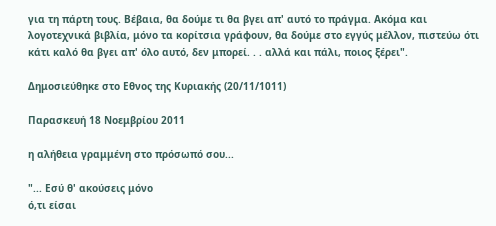για τη πάρτη τους. Βέβαια, θα δούμε τι θα βγει απ' αυτό το πράγμα. Ακόμα και λογοτεχνικά βιβλία, μόνο τα κορίτσια γράφουν, θα δούμε στο εγγύς μέλλον, πιστεύω ότι κάτι καλό θα βγει απ' όλο αυτό, δεν μπορεί. . . αλλά και πάλι, ποιος ξέρει".

Δημοσιεύθηκε στο Εθνος της Κυριακής (20/11/1011)

Παρασκευή 18 Νοεμβρίου 2011

η αλήθεια γραμμένη στο πρόσωπό σου...

"... Εσύ θ' ακούσεις μόνο
ό,τι είσαι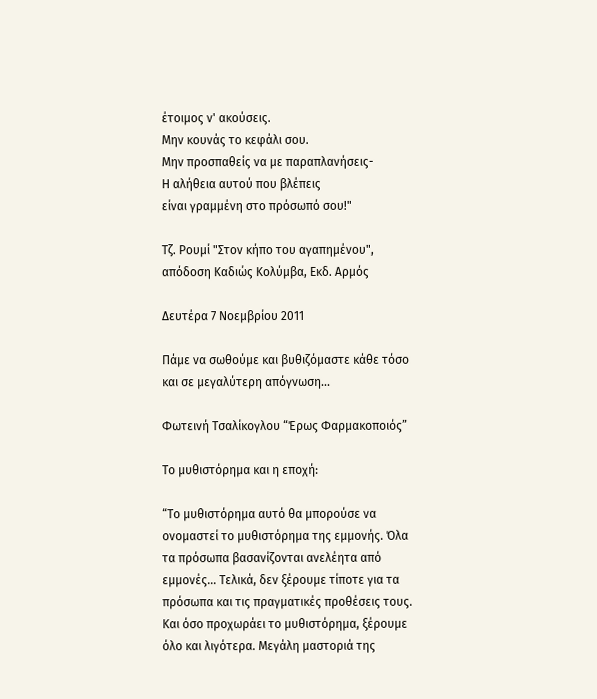έτοιμος ν' ακούσεις.
Μην κουνάς το κεφάλι σου.
Μην προσπαθείς να με παραπλανήσεις-
Η αλήθεια αυτού που βλέπεις
είναι γραμμένη στο πρόσωπό σου!"

Τζ. Ρουμί "Στον κήπο του αγαπημένου", απόδοση Καδιώς Κολύμβα, Εκδ. Αρμός

Δευτέρα 7 Νοεμβρίου 2011

Πάμε να σωθούμε και βυθιζόμαστε κάθε τόσο και σε μεγαλύτερη απόγνωση...

Φωτεινή Τσαλίκογλου “Έρως Φαρμακοποιός”

Το μυθιστόρημα και η εποχή:

“Το μυθιστόρημα αυτό θα μπορούσε να ονομαστεί το μυθιστόρημα της εμμονής. Όλα τα πρόσωπα βασανίζονται ανελέητα από εμμονές… Τελικά, δεν ξέρουμε τίποτε για τα πρόσωπα και τις πραγματικές προθέσεις τους. Και όσο προχωράει το μυθιστόρημα, ξέρουμε όλο και λιγότερα. Μεγάλη μαστοριά της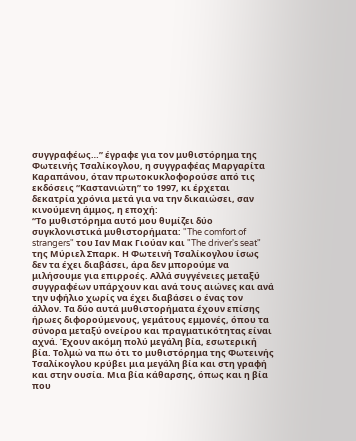συγγραφέως…” έγραφε για τον μυθιστόρημα της Φωτεινής Τσαλίκογλου, η συγγραφέας Μαργαρίτα Καραπάνου, όταν πρωτοκυκλοφορούσε από τις εκδόσεις “Καστανιώτη” το 1997, κι έρχεται δεκατρία χρόνια μετά για να την δικαιώσει, σαν κινούμενη άμμος, η εποχή:
“Το μυθιστόρημα αυτό μου θυμίζει δύο συγκλονιστικά μυθιστορήματα: "The comfort of strangers" του Ιαν Μακ Γιούαν και "The driver's seat" της Μύριελ Σπαρκ. Η Φωτεινή Τσαλίκογλου ίσως δεν τα έχει διαβάσει, άρα δεν μπορούμε να μιλήσουμε για επιρροές. Αλλά συγγένειες μεταξύ συγγραφέων υπάρχουν και ανά τους αιώνες και ανά την υφήλιο χωρίς να έχει διαβάσει ο ένας τον άλλον. Τα δύο αυτά μυθιστορήματα έχουν επίσης ήρωες διφορούμενους, γεμάτους εμμονές, όπου τα σύνορα μεταξύ ονείρου και πραγματικότητας είναι αχνά. Έχουν ακόμη πολύ μεγάλη βία, εσωτερική βία. Τολμώ να πω ότι το μυθιστόρημα της Φωτεινής Τσαλίκογλου κρύβει μια μεγάλη βία και στη γραφή και στην ουσία. Μια βία κάθαρσης, όπως και η βία που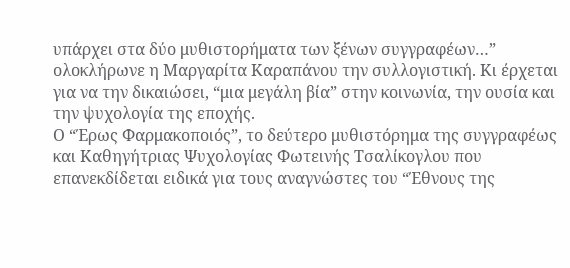υπάρχει στα δύο μυθιστορήματα των ξένων συγγραφέων…” ολοκλήρωνε η Μαργαρίτα Καραπάνου την συλλογιστική. Κι έρχεται για να την δικαιώσει, “μια μεγάλη βία” στην κοινωνία, την ουσία και την ψυχολογία της εποχής.
Ο “Έρως Φαρμακοποιός”, το δεύτερο μυθιστόρημα της συγγραφέως και Καθηγήτριας Ψυχολογίας Φωτεινής Τσαλίκογλου που επανεκδίδεται ειδικά για τους αναγνώστες του “Έθνους της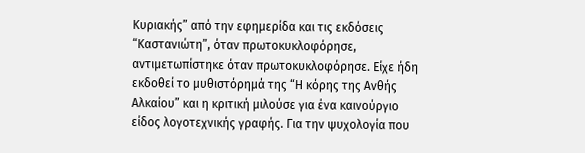Κυριακής” από την εφημερίδα και τις εκδόσεις “Καστανιώτη”, όταν πρωτοκυκλοφόρησε, αντιμετωπίστηκε όταν πρωτοκυκλοφόρησε. Είχε ήδη εκδοθεί το μυθιστόρημά της “Η κόρης της Ανθής Αλκαίου” και η κριτική μιλούσε για ένα καινούργιο είδος λογοτεχνικής γραφής. Για την ψυχολογία που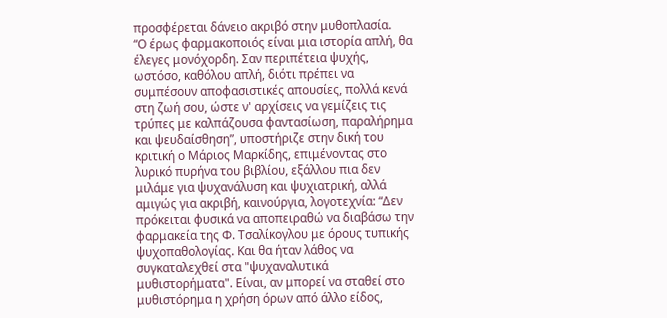προσφέρεται δάνειο ακριβό στην μυθοπλασία.
“Ο έρως φαρμακοποιός είναι μια ιστορία απλή, θα έλεγες μονόχορδη. Σαν περιπέτεια ψυχής, ωστόσο, καθόλου απλή, διότι πρέπει να συμπέσουν αποφασιστικές απουσίες, πολλά κενά στη ζωή σου, ώστε ν' αρχίσεις να γεμίζεις τις τρύπες με καλπάζουσα φαντασίωση, παραλήρημα και ψευδαίσθηση”, υποστήριζε στην δική του κριτική ο Μάριος Μαρκίδης, επιμένοντας στο λυρικό πυρήνα του βιβλίου, εξάλλου πια δεν μιλάμε για ψυχανάλυση και ψυχιατρική, αλλά αμιγώς για ακριβή, καινούργια, λογοτεχνία: “Δεν πρόκειται φυσικά να αποπειραθώ να διαβάσω την φαρμακεία της Φ. Τσαλίκογλου με όρους τυπικής ψυχοπαθολογίας. Και θα ήταν λάθος να συγκαταλεχθεί στα "ψυχαναλυτικά μυθιστορήματα". Είναι, αν μπορεί να σταθεί στο μυθιστόρημα η χρήση όρων από άλλο είδος,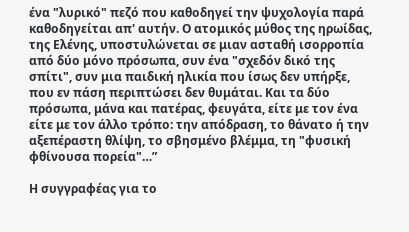ένα "λυρικό" πεζό που καθοδηγεί την ψυχολογία παρά καθοδηγείται απ' αυτήν. Ο ατομικός μύθος της ηρωίδας, της Ελένης, υποστυλώνεται σε μιαν ασταθή ισορροπία από δύο μόνο πρόσωπα, συν ένα "σχεδόν δικό της σπίτι", συν μια παιδική ηλικία που ίσως δεν υπήρξε, που εν πάση περιπτώσει δεν θυμάται. Και τα δύο πρόσωπα, μάνα και πατέρας, φευγάτα, είτε με τον ένα είτε με τον άλλο τρόπο: την απόδραση, το θάνατο ή την αξεπέραστη θλίψη, το σβησμένο βλέμμα, τη "φυσική φθίνουσα πορεία"…”

Η συγγραφέας για το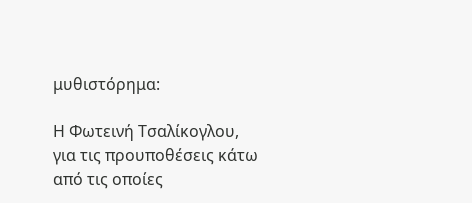μυθιστόρημα:

Η Φωτεινή Τσαλίκογλου, για τις προυποθέσεις κάτω από τις οποίες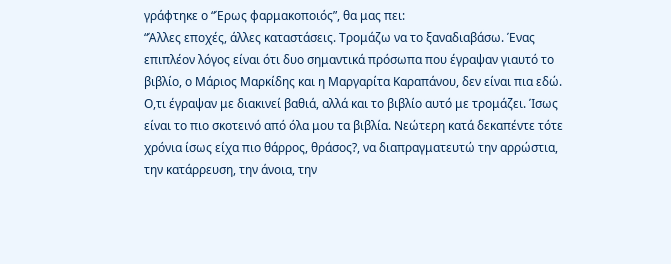γράφτηκε ο “Έρως φαρμακοποιός”, θα μας πει:
“Άλλες εποχές, άλλες καταστάσεις. Τρομάζω να το ξαναδιαβάσω. Ένας επιπλέον λόγος είναι ότι δυο σημαντικά πρόσωπα που έγραψαν γιαυτό το βιβλίο, ο Μάριος Μαρκίδης και η Μαργαρίτα Καραπάνου, δεν είναι πια εδώ. Ο,τι έγραψαν με διακινεί βαθιά, αλλά και το βιβλίο αυτό με τρομάζει. Ίσως είναι το πιο σκοτεινό από όλα μου τα βιβλία. Νεώτερη κατά δεκαπέντε τότε χρόνια ίσως είχα πιο θάρρος, θράσος?, να διαπραγματευτώ την αρρώστια, την κατάρρευση, την άνοια, την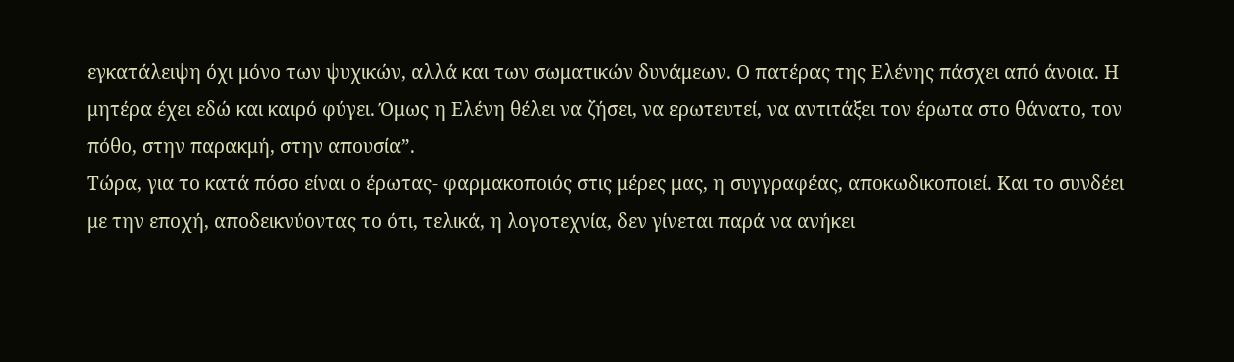εγκατάλειψη όχι μόνο των ψυχικών, αλλά και των σωματικών δυνάμεων. Ο πατέρας της Ελένης πάσχει από άνοια. Η μητέρα έχει εδώ και καιρό φύγει. Όμως η Ελένη θέλει να ζήσει, να ερωτευτεί, να αντιτάξει τον έρωτα στο θάνατο, τον πόθο, στην παρακμή, στην απουσία”.
Τώρα, για το κατά πόσο είναι ο έρωτας- φαρμακοποιός στις μέρες μας, η συγγραφέας, αποκωδικοποιεί. Και το συνδέει με την εποχή, αποδεικνύοντας το ότι, τελικά, η λογοτεχνία, δεν γίνεται παρά να ανήκει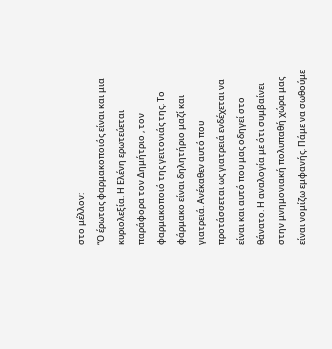στο μέλλον:
“Ο έρωτας φαρμακοποιός είναι και μια κυριολεξία. Η Ελένη ερωτεύεται παράφορα τον Δημήτριο , τον φαρμακοποιό της γειτονιάς της. Το φάρμακο είναι δηλητήριο μαζί και γιατρειά. Ανέκαθεν αυτό που προτάσσεται ως γιατρειά ενδέχεται να είναι και αυτό που μας οδηγεί στο θάνατο. Η αναλογία με ότι συμβαίνει στην μνημονιακή πολυπαθή χώρα μας είναι νομίζω εμφανής. Πάμε να σωθούμε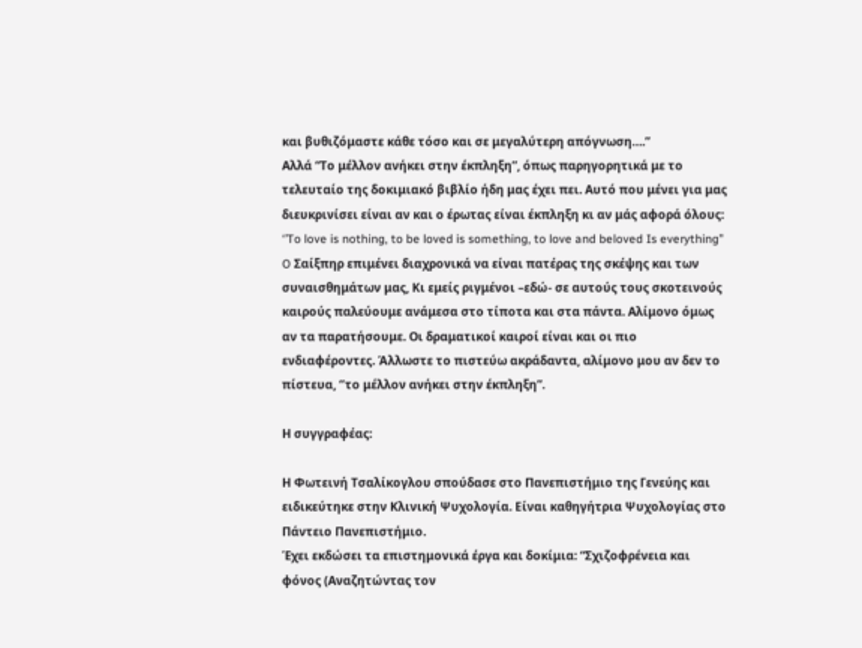και βυθιζόμαστε κάθε τόσο και σε μεγαλύτερη απόγνωση….”
Αλλά “Το μέλλον ανήκει στην έκπληξη”, όπως παρηγορητικά με το τελευταίο της δοκιμιακό βιβλίο ήδη μας έχει πει. Αυτό που μένει για μας διευκρινίσει είναι αν και ο έρωτας είναι έκπληξη κι αν μάς αφορά όλους:
‘’To love is nothing, to be loved is something, to love and beloved Is everything’’ O Σαίξπηρ επιμένει διαχρονικά να είναι πατέρας της σκέψης και των συναισθημάτων μας, Κι εμείς ριγμένοι –εδώ- σε αυτούς τους σκοτεινούς καιρούς παλεύουμε ανάμεσα στο τίποτα και στα πάντα. Αλίμονο όμως αν τα παρατήσουμε. Οι δραματικοί καιροί είναι και οι πιο ενδιαφέροντες. Άλλωστε το πιστεύω ακράδαντα, αλίμονο μου αν δεν το πίστευα, ‘’το μέλλον ανήκει στην έκπληξη”.

Η συγγραφέας:

Η Φωτεινή Τσαλίκογλου σπούδασε στο Πανεπιστήμιο της Γενεύης και ειδικεύτηκε στην Κλινική Ψυχολογία. Eίναι καθηγήτρια Ψυχολογίας στο Πάντειο Πανεπιστήμιο.
Έχει εκδώσει τα επιστημονικά έργα και δοκίμια: “Σχιζοφρένεια και φόνος (Αναζητώντας τον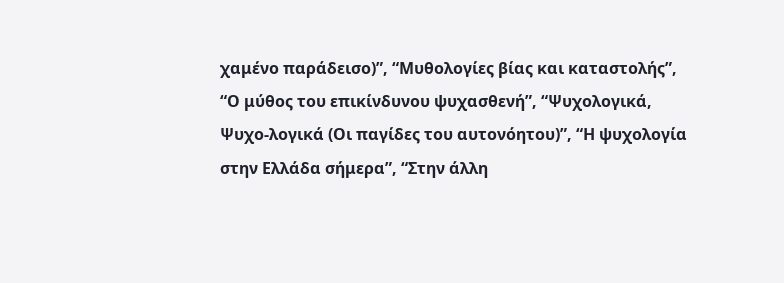χαμένο παράδεισο)”, “Μυθολογίες βίας και καταστολής”, “Ο μύθος του επικίνδυνου ψυχασθενή”, “Ψυχολογικά, Ψυχο-λογικά (Οι παγίδες του αυτονόητου)”, “Η ψυχολογία στην Ελλάδα σήμερα”, “Στην άλλη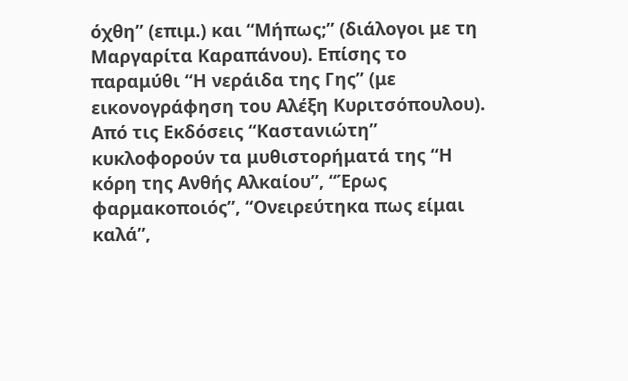όχθη” (επιμ.) και “Μήπως;” (διάλογοι με τη Μαργαρίτα Καραπάνου). Επίσης το παραμύθι “Η νεράιδα της Γης” (με εικονογράφηση του Αλέξη Κυριτσόπουλου).
Από τις Εκδόσεις “Καστανιώτη” κυκλοφορούν τα μυθιστορήματά της “Η κόρη της Ανθής Αλκαίου”, “Έρως φαρμακοποιός”, “Ονειρεύτηκα πως είμαι καλά”,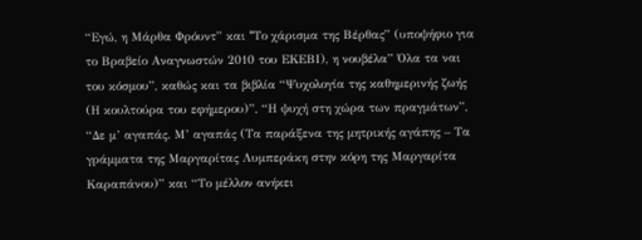“Εγώ, η Μάρθα Φρόυντ” και “Tο χάρισμα της Bέρθας” (υποψήφιο για το Βραβείο Αναγνωστών 2010 του ΕΚΕΒΙ), η νουβέλα” Όλα τα ναι του κόσμου”, καθώς και τα βιβλία “Ψυχολογία της καθημερινής ζωής (Η κουλτούρα του εφήμερου)”, “Η ψυχή στη χώρα των πραγμάτων”, “Δε μ’ αγαπάς. Μ’ αγαπάς (Τα παράξενα της μητρικής αγάπης – Τα γράμματα της Μαργαρίτας Λυμπεράκη στην κόρη της Μαργαρίτα Καραπάνου)” και “Το μέλλον ανήκει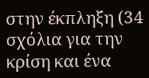στην έκπληξη (34 σχόλια για την κρίση και ένα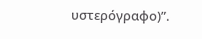υστερόγραφο)”.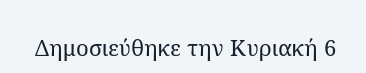Δημοσιεύθηκε την Κυριακή 6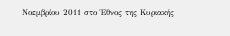Νοεμβρίου 2011 στο Έθνος της Κυριακής